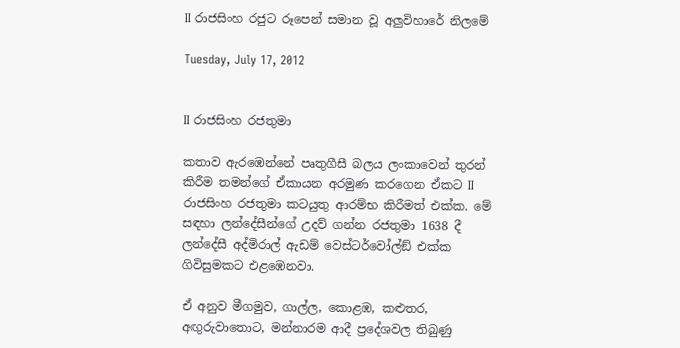II රාජසිංහ රජුට රූපෙන් සමාන වූ අලුවිහාරේ නිලමේ

Tuesday, July 17, 2012


II රාජසිංහ රජතුමා

කතාව ඇරඹෙන්නේ පෘතුගීසී බලය ලංකාවෙන් තුරන් කිරීම තමන්ගේ ඒකායන අරමුණ කරගෙන ඒකට II රාජසිංහ රජතුමා කටයුතු ආරම්භ කිරීමත් එක්ක. මේ සඳහා ලන්දේසීන්ගේ උදව් ගන්න රජතුමා 1638 දී ලන්දේසී අද්මිරාල් ඇඩම් වෙස්ටර්වෝල්ඞ් එක්ක ගිවිසුමකට එළඹෙනවා.

ඒ අනුව මීගමුව, ගාල්ල, කොළඹ, කළුතර, අඟුරුවාතොට, මන්නාරම ආදී ප්‍රදේශවල තිබුණු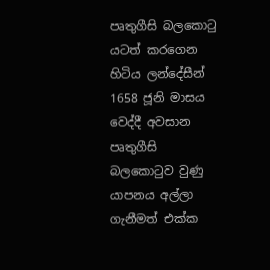පෘතුගීසි බලකොටු යටත් කරගෙන හිටිය ලන්දේසීන් 1658 ජූනි මාසය වෙද්දී අවසාන පෘතුගීසි බලකොටුව වුණු යාපනය අල්ලා ගැනීමත් එක්ක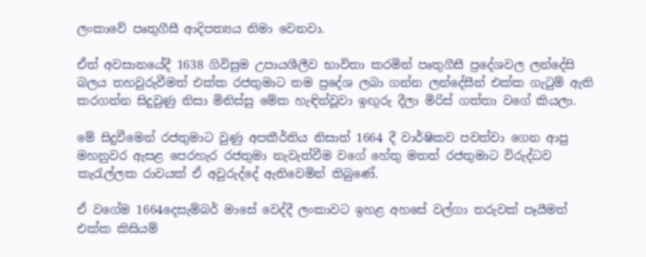ලංකාවේ පෘතුගීසී ආදිපත්‍යය නිමා වෙනවා.

ඒත් අවසානයේදී 1638 ගිවිසුම උපායශීලීව භාවිතා කරමින් පෘතුගීසී ප්‍රදේශවල ලන්දේසි බලය තහවුරුවීමත් එක්ක රජතුමාට තම ප්‍රදේශ ලබා ගන්න ලන්දේසීන් එක්ක ගැටුම් ඇති කරගන්න සිදුවුණු නිසා මිනිස්සු මේක හැඳින්වූවා ඉඟුරු දීලා මිරිස් ගත්තා වගේ කියලා.

මේ සිදුවීමෙන් රජතුමාට වුණු අපකීර්තිය නිසාත් 1664 දී වාර්ෂිකව පවත්වා ගෙන ආපු මහනුවර ඇසළ පෙරහැර රජතුමා නැවැත්වීම වගේ හේතු මතත් රජතුමාට විරුද්ධව කැරැල්ලක රාවයක් ඒ අවුරුද්දේ ඇතිවෙමින් තිබුණේ.

ඒ වගේම 1664දෙසැම්බර් මාසේ වෙද්දී ලංකාවට ඉහළ අහසේ වල්ගා තරුවක් පෑයීමත් එක්ක කිසියම්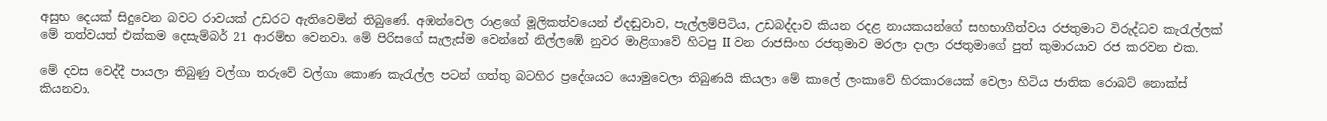අසුභ දෙයක් සිදුවෙන බවට රාවයක් උඩරට ඇතිවෙමින් තිබුණේ. අඹන්වෙල රාළගේ මූලිකත්වයෙන් ඒදඬුවාව, පැල්ලම්පිටිය, උඩබද්දාව කියන රදළ නායකයන්ගේ සහභාගීත්වය රජතුමාට විරුද්ධව කැරැල්ලක් මේ තත්වයත් එක්කම දෙසැම්බර් 21 ආරම්භ වෙනවා. මේ පිරිසගේ සැලැස්ම වෙන්නේ නිල්ලඹේ නුවර මාළිගාවේ හිටපු II වන රාජසිංහ රජතුමාව මරලා දාලා රජතුමාගේ පුත් කුමාරයාව රජ කරවන එක.

මේ දවස වෙද්දී පායලා තිබුණු වල්ගා තරුවේ වල්ගා කොණ කැරැල්ල පටන් ගත්තු බටහිර ප්‍රදේශයට යොමුවෙලා තිබුණයි කියලා මේ කාලේ ලංකාවේ හිරකාරයෙක් වෙලා හිටිය ජාතික රොබට් නොක්ස් කියනවා.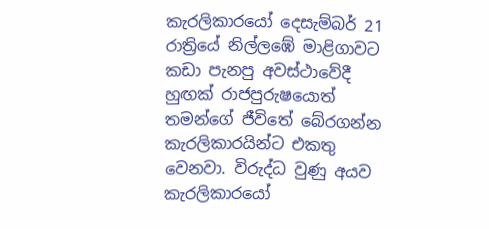කැරලිකාරයෝ දෙසැම්බර් 21 රාත්‍රියේ නිල්ලඹේ මාළිගාවට කඩා පැනපු අවස්ථාවේදී හුඟක් රාජපුරුෂයොත් තමන්ගේ ජීවිතේ බේරගන්න කැරලිකාරයින්ට එකතු වෙනවා. විරුද්ධ වුණු අයව කැරලිකාරයෝ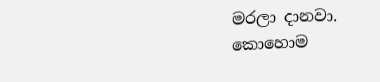මරලා දානවා. කොහොම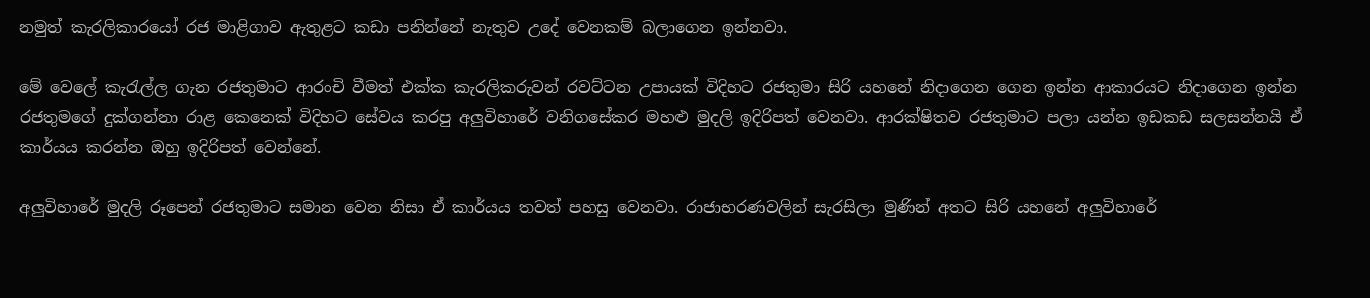නමුත් කැරලිකාරයෝ රජ මාළිගාව ඇතුළට කඩා පනින්නේ නැතුව උදේ වෙනකම් බලාගෙන ඉන්නවා.

මේ වෙලේ කැරැල්ල ගැන රජතුමාට ආරංචි වීමත් එක්ක කැරලිකරුවන් රවට්ටන උපායක් විදිහට රජතුමා සිරි යහනේ නිදාගෙන ගෙන ඉන්න ආකාරයට නිදාගෙන ඉන්න රජතුමගේ දුක්ගන්නා රාළ කෙනෙක් විදිහට සේවය කරපු අලුවිහාරේ වනිගසේකර මහළු මුදලි ඉදිරිපත් වෙනවා. ආරක්ෂිතව රජතුමාට පලා යන්න ඉඩකඩ සලසන්නයි ඒ කාර්යය කරන්න ඔහු ඉදිරිපත් වෙන්නේ.

අලුවිහාරේ මුදලි රූපෙන් රජතුමාට සමාන වෙන නිසා ඒ කාර්යය තවත් පහසු වෙනවා. රාජාභරණවලින් සැරසිලා මුණින් අතට සිරි යහනේ අලුවිහාරේ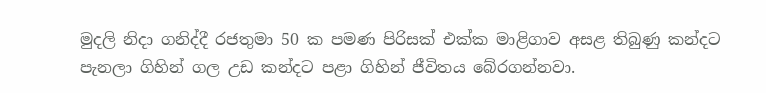මුදලි නිදා ගනිද්දී රජතුමා 50 ක පමණ පිරිසක් එක්ක මාළිගාව අසළ තිබුණු කන්දට පැනලා ගිහින් ගල උඩ කන්දට පළා ගිහින් ජීවිතය බේරගන්නවා.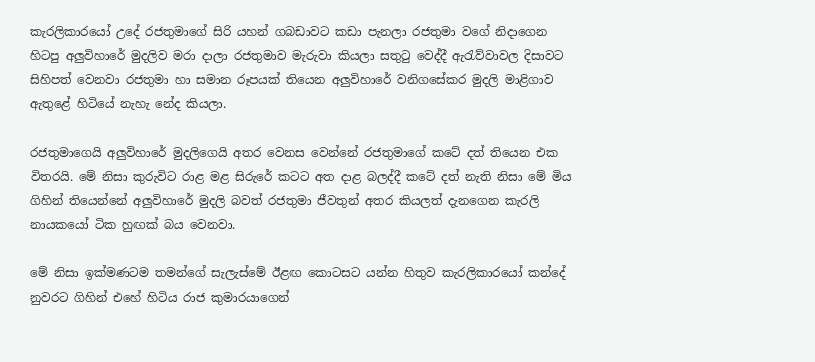කැරලිකාරයෝ උදේ රජතුමාගේ සිරි යහන් ගබඩාවට කඩා පැනලා රජතුමා වගේ නිදාගෙන හිටපු අලුවිහාරේ මුදලිව මරා දාලා රජතුමාව මැරුවා කියලා සතුටු වෙද්දී ඇරැව්වාවල දිසාවට සිහිපත් වෙනවා රජතුමා හා සමාන රූපයක් තියෙන අලුවිහාරේ වනිගසේකර මුදලි මාළිගාව ඇතුළේ හිටියේ නැහැ නේද කියලා.

රජතුමාගෙයි අලුවිහාරේ මුදලිගෙයි අතර වෙනස වෙන්නේ රජතුමාගේ කටේ දත් තියෙන එක විතරයි. මේ නිසා කුරුවිට රාළ මළ සිරුරේ කටට අත දාළ බලද්දී කටේ දත් නැති නිසා මේ මිය ගිහින් තියෙන්නේ අලුවිහාරේ මුදලි බවත් රජතුමා ජීවතුන් අතර කියලත් දැනගෙන කැරලි නායකයෝ ටික හුඟක් බය වෙනවා.

මේ නිසා ඉක්මණටම තමන්ගේ සැලැස්මේ ඊළඟ කොටසට යන්න හිතුව කැරලිකාරයෝ කන්දේ නුවරට ගිහින් එහේ හිටිය රාජ කුමාරයාගෙන්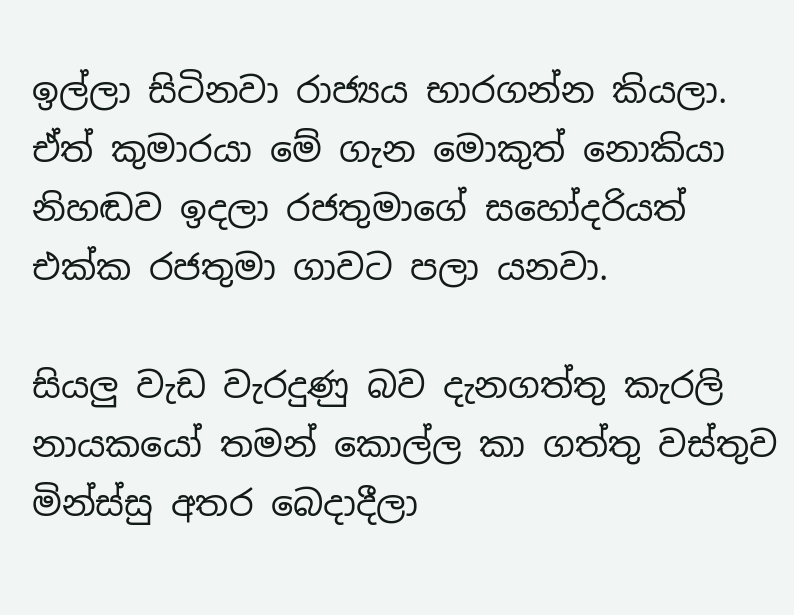ඉල්ලා සිටිනවා රාජ්‍යය භාරගන්න කියලා. ඒත් කුමාරයා මේ ගැන මොකුත් නොකියා නිහඬව ඉදලා රජතුමාගේ සහෝදරියත් එක්ක රජතුමා ගාවට පලා යනවා.

සියලු වැඩ වැරදුණු බව දැනගත්තු කැරලි නායකයෝ තමන් කොල්ල කා ගත්තු වස්තුව මින්ස්සු අතර බෙදාදීලා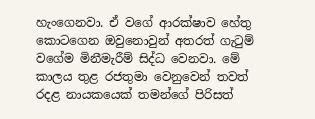හැංගෙනවා. ඒ වගේ ආරක්ෂාව හේතු කොටගෙන ඔවුනොවුන් අතරත් ගැටුම් වගේම මිනීමැරීම් සිද්ධ වෙනවා. මේ කාලය තුළ රජතුමා වෙනුවෙන් තවත් රදළ නායකයෙක් තමන්ගේ පිරිසත්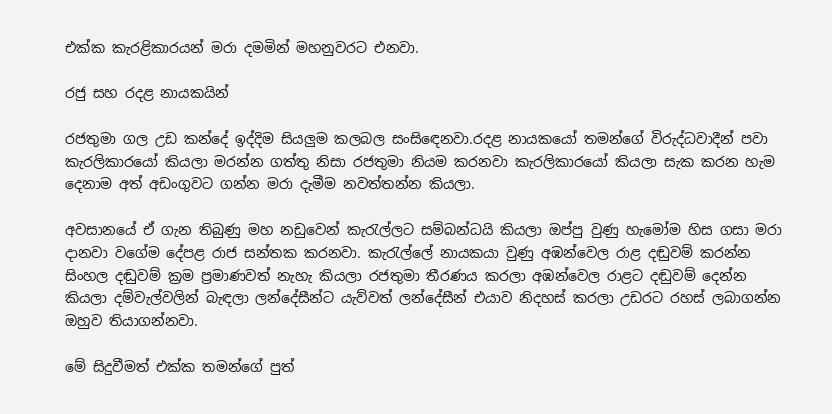එක්ක කැරළිකාරයන් මරා දමමින් මහනුවරට එනවා.

රජු සහ රදළ නායකයින්

රජතුමා ගල උඩ කන්දේ ඉද්දිම සියලුම කලබල සංසිඳෙනවා.රදළ නායකයෝ තමන්ගේ විරුද්ධවාදීන් පවා කැරලිකාරයෝ කියලා මරන්න ගත්තු නිසා රජතුමා නියම කරනවා කැරලිකාරයෝ කියලා සැක කරන හැම දෙනාම අත් අඩංගුවට ගන්න මරා දැමීම නවත්තන්න කියලා.

අවසානයේ ඒ ගැන තිබුණු මහ නඩුවෙන් කැරැල්ලට සම්බන්ධයි කියලා ඔප්පු වුණු හැමෝම හිස ගසා මරා දානවා වගේම දේපළ රාජ සන්තක කරනවා. කැරැල්ලේ නායකයා වුණු අඹන්වෙල රාළ දඬුවම් කරන්න සිංහල දඬුවම් ක්‍රම ප්‍රමාණවත් නැහැ කියලා රජතුමා තීරණය කරලා අඹන්වෙල රාළට දඬුවම් දෙන්න කියලා දම්වැල්වලින් බැඳලා ලන්දේසීන්ට යැව්වත් ලන්දේසීන් එයාව නිදහස් කරලා උඩරට රහස් ලබාගන්න ඔහුව තියාගන්නවා.

මේ සිදුවීමත් එක්ක තමන්ගේ පුත්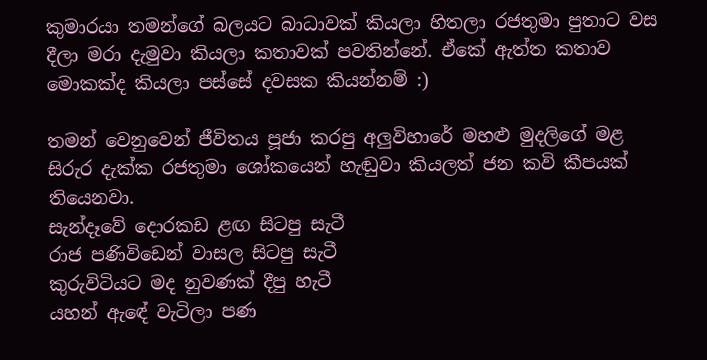කුමාරයා තමන්ගේ බලයට බාධාවක් කියලා හිතලා රජතුමා පුතාට වස දීලා මරා දැමුවා කියලා කතාවක් පවතින්නේ. ඒකේ ඇත්ත කතාව මොකක්ද කියලා පස්සේ දවසක කියන්නම් :)

තමන් වෙනුවෙන් ජීවිතය පූජා කරපු අලුවිහාරේ මහළු මුදලිගේ මළ සිරුර දැක්ක රජතුමා ශෝකයෙන් හැඬුවා කියලත් ජන කවි කීපයක් තියෙනවා.
සැන්දෑවේ දොරකඩ ළඟ සිටපු සැටී
රාජ පණිවිඩෙන් වාසල සිටපු සැටී
කුරුවිටියට මද නුවණක් දීපු හැටී
යහන් ඇඳේ වැටිලා පණ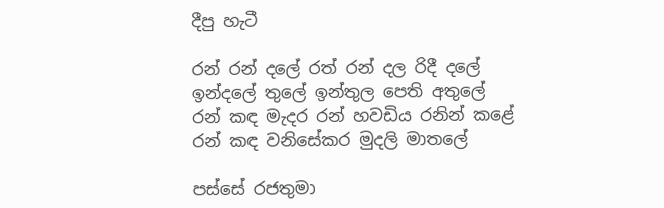දීපු හැටී

රන් රන් දලේ රත් රන් දල රිදී දලේ
ඉන්දලේ තුලේ ඉන්තුල පෙති අතුලේ
රන් කඳ මැදර රන් හවඩිය රනින් කළේ
රන් කඳ වනිසේකර මුදලි මාතලේ

පස්සේ රජතුමා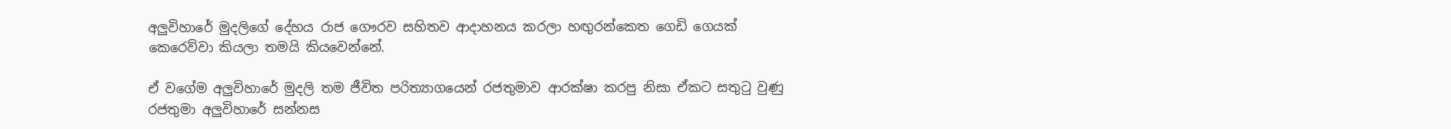අලුවිහාරේ මුදලිගේ දේහය රාජ ගෞරව සහිතව ආදාහනය කරලා හඟුරන්කෙත ගෙඩි ගෙයක් කෙරෙව්වා කියලා තමයි කියවෙන්නේ.

ඒ වගේම අලුවිහාරේ මුදලි තම ජීවිත පරිත්‍යාගයෙන් රජතුමාව ආරක්ෂා කරපු නිසා ඒකට සතුටු වුණු රජතුමා අලුවිහාරේ සන්නස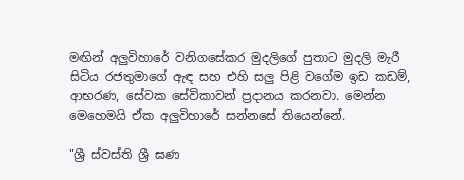මඟින් අලුවිහාරේ වනිගසේකර මුදලිගේ පුතාට මුදලි මැරී සිටිය රජතුමාගේ ඇඳ සහ එහි සලු පිළි වගේම ඉඩ කඩම්, ආභරණ, සේවක සේවිකාවන් ප්‍රදානය කරනවා. මෙන්න මෙහෙමයි ඒක අලුවිහාරේ සන්නසේ තියෙන්නේ.

"ශ්‍රී ස්වස්ති ශ්‍රී ඝණ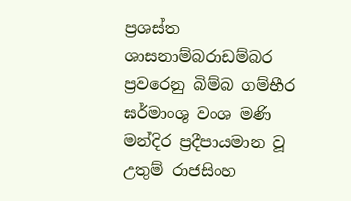ප්‍රශස්ත ශාසනාම්බරාඩම්බර ප්‍රවරෙනු බිම්බ ගම්භීර ඝර්මාංශු වංශ මණි මන්දිර ප්‍රදීපායමාන වූ උතුම් රාජසිංහ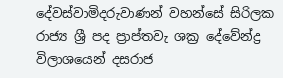දේවස්වාමිදරුවාණන් වහන්සේ සිරිලක රාජ්‍ය ශ්‍රී පද ප්‍රාප්තවැ ශක්‍ර දේවේන්ද්‍ර විලාශයෙන් දසරාජ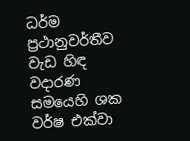ධර්ම ප්‍රථානුවර්තීව වැඩ හිඳ වදාරණ සමයෙහි ශක වර්ෂ එක්වා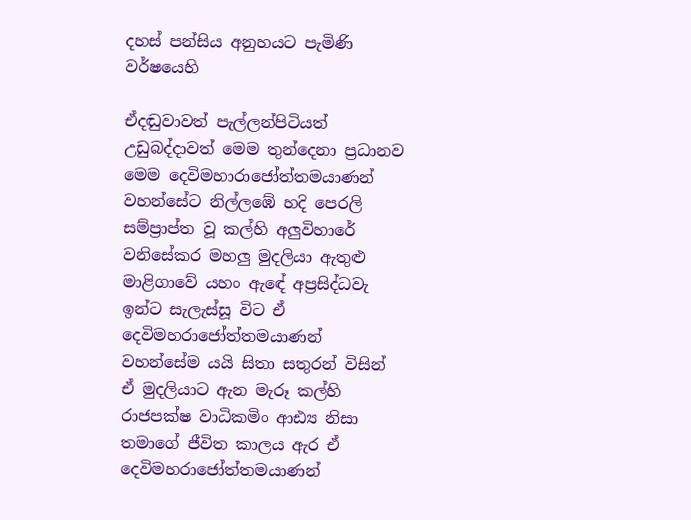දහස් පන්සිය අනුහයට පැමිණි වර්ෂයෙහි

ඒදඬුවාවත් පැල්ලන්පිටියත් උඩුබද්දාවත් මෙම තුන්දෙනා ප්‍රධානව මෙම දෙවිමහාරාජෝත්තමයාණන් වහන්සේට නිල්ලඹේ හදි පෙරලි සම්ප්‍රාප්ත වූ කල්හි අලුවිහාරේ වනිසේකර මහලු මුදලියා ඇතුළු මාළිගාවේ යහං ඇඳේ අප්‍රසිද්ධවැ ඉන්ට සැලැස්සූ විට ඒ දෙවිමහරාජෝත්තමයාණන් වහන්සේම යයි සිතා සතුරන් විසින් ඒ මුදලියාට ඇන මැරූ කල්හි රාජපක්ෂ වාධිකමිං ආඪ්‍ය නිසා තමාගේ ජීවිත කාලය ඇර ඒ දෙවිමහරාජෝත්තමයාණන්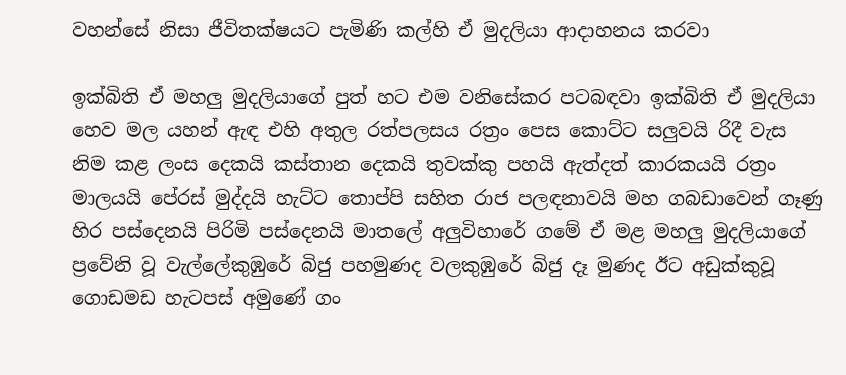වහන්සේ නිසා ජීවිතක්ෂයට පැමිණි කල්හි ඒ මුදලියා ආදාහනය කරවා

ඉක්බිති ඒ මහලු මුදලියාගේ පුත් හට එම වනිසේකර පටබඳවා ඉක්බිති ඒ මුදලියා හෙව මල යහන් ඇඳ එහි අතුල රත්පලසය රත්‍රං පෙස කොට්ට සලුවයි රිදී වැස නිම කළ ලංස දෙකයි කස්තාන දෙකයි තුවක්කු පහයි ඇත්දත් කාරකයයි රත්‍රං මාලයයි පේරස් මුද්දයි හැට්ට තොප්පි සහිත රාජ පලඳනාවයි මහ ගබඩාවෙන් ගෑණු හිර පස්දෙනයි පිරිමි පස්දෙනයි මාතලේ අලුවිහාරේ ගමේ ඒ මළ මහලු මුදලියාගේ ප්‍රවේනි වූ වැල්ලේකුඹුරේ බිජු පහමුණද වලකුඹුරේ බිජු දෑ මුණද ඊට අඩුක්කුවූ ගොඩමඩ හැටපස් අමුණේ ගං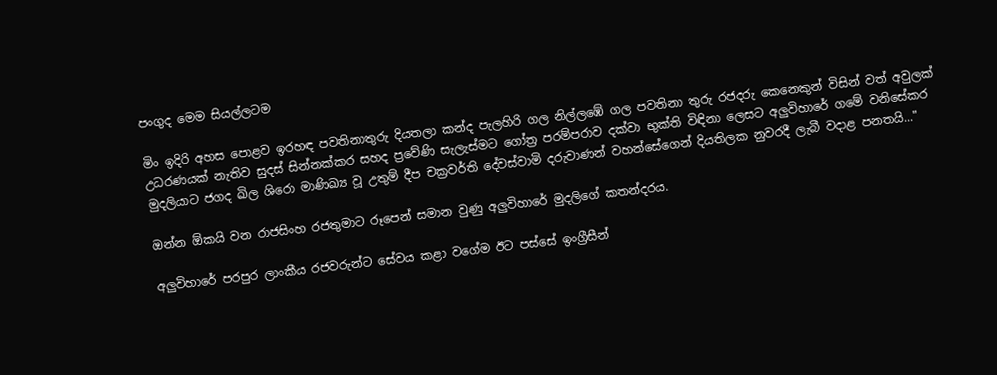පංගුද මෙම සියල්ලටම

මිං ඉදිරි අහස පොළව ඉරහඳ පවතිනාතුරු දියතලා කන්ද පැලහිරි ගල නිල්ලඹේ ගල පවතිනා තුරු රජදරු කෙනෙකුන් විසින් වත් අවුලක් උධරණයක් නැතිව සුදස් සින්නක්කර සහද ප්‍රවේණි සැලැස්මට ගෝත්‍ර පරම්පරාව දක්වා භුක්ති විඳිනා ලෙසට අලුවිහාරේ ගමේ වනිසේකර මුදලියාට ජගද ඛිල ශිරො මාණිඛ්‍ය වූ උතුම් දීප චක්‍රවර්ති දේවස්වාමි දරුවාණන් වහන්සේගෙන් දියතිලක නුවරදී ලැබී වදාළ පනතයි..."

ඔන්න ඕකයි වන රාජසිංහ රජතුමාට රූපෙන් සමාන වුණු අලුවිහාරේ මුදලිගේ කතන්දරය.

අලුවිහාරේ පරපුර ලාංකීය රජවරුන්ට සේවය කළා වගේම ඊට පස්සේ ඉංග්‍රීසීන්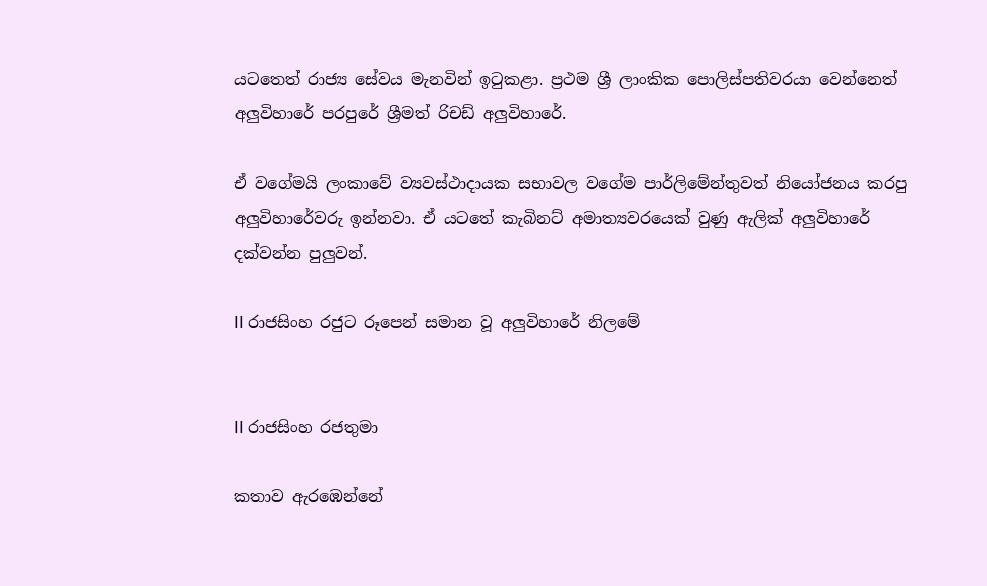යටතෙත් රාජ්‍ය සේවය මැනවින් ඉටුකළා. ප්‍රථම ශ්‍රී ලාංකික පොලිස්පතිවරයා වෙන්නෙත් අලුවිහාරේ පරපුරේ ශ්‍රීමත් රිචඩ් අලුවිහාරේ.

ඒ වගේමයි ලංකාවේ ව්‍යවස්ථාදායක සභාවල වගේම පාර්ලිමේන්තුවත් නියෝජනය කරපු අලුවිහාරේවරු ඉන්නවා. ඒ යටතේ කැබිනට් අමාත්‍යවරයෙක් වුණු ඇලික් අලුවිහාරේ දක්වන්න පුලුවන්.

II රාජසිංහ රජුට රූපෙන් සමාන වූ අලුවිහාරේ නිලමේ


II රාජසිංහ රජතුමා

කතාව ඇරඹෙන්නේ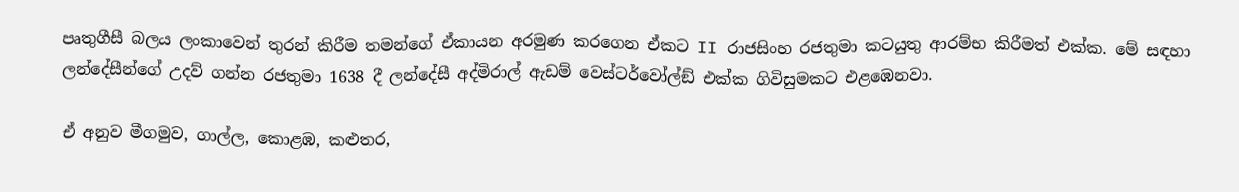පෘතුගීසී බලය ලංකාවෙන් තුරන් කිරීම තමන්ගේ ඒකායන අරමුණ කරගෙන ඒකට II රාජසිංහ රජතුමා කටයුතු ආරම්භ කිරීමත් එක්ක. මේ සඳහා ලන්දේසීන්ගේ උදව් ගන්න රජතුමා 1638 දී ලන්දේසී අද්මිරාල් ඇඩම් වෙස්ටර්වෝල්ඞ් එක්ක ගිවිසුමකට එළඹෙනවා.

ඒ අනුව මීගමුව, ගාල්ල, කොළඹ, කළුතර,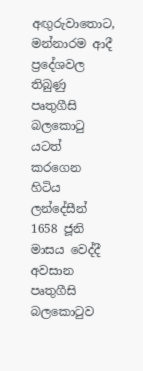අඟුරුවාතොට, මන්නාරම ආදී ප්‍රදේශවල තිබුණු පෘතුගීසි බලකොටු යටත් කරගෙන හිටිය ලන්දේසීන් 1658 ජූනි මාසය වෙද්දී අවසාන පෘතුගීසි බලකොටුව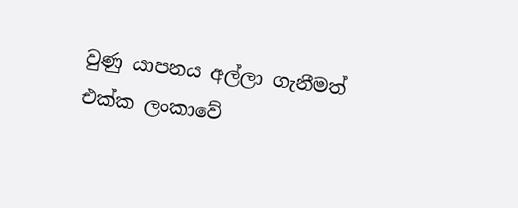වුණු යාපනය අල්ලා ගැනීමත් එක්ක ලංකාවේ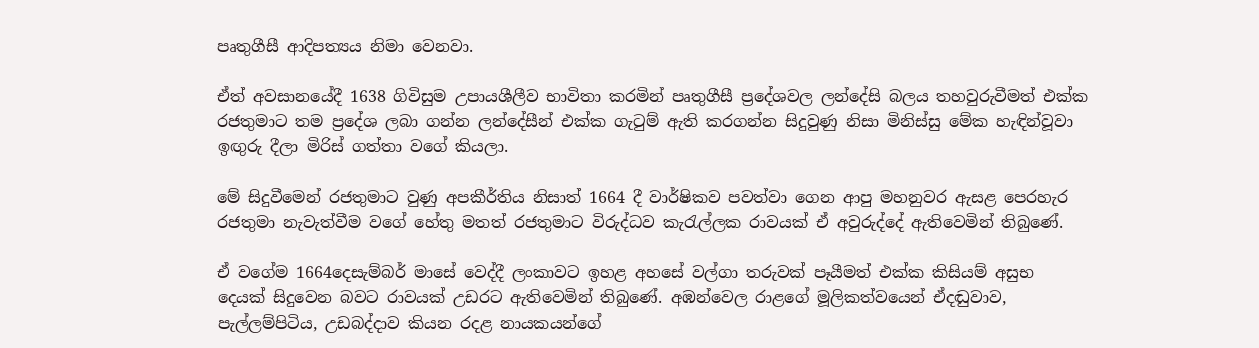පෘතුගීසී ආදිපත්‍යය නිමා වෙනවා.

ඒත් අවසානයේදී 1638 ගිවිසුම උපායශීලීව භාවිතා කරමින් පෘතුගීසී ප්‍රදේශවල ලන්දේසි බලය තහවුරුවීමත් එක්ක රජතුමාට තම ප්‍රදේශ ලබා ගන්න ලන්දේසීන් එක්ක ගැටුම් ඇති කරගන්න සිදුවුණු නිසා මිනිස්සු මේක හැඳින්වූවා ඉඟුරු දීලා මිරිස් ගත්තා වගේ කියලා.

මේ සිදුවීමෙන් රජතුමාට වුණු අපකීර්තිය නිසාත් 1664 දී වාර්ෂිකව පවත්වා ගෙන ආපු මහනුවර ඇසළ පෙරහැර රජතුමා නැවැත්වීම වගේ හේතු මතත් රජතුමාට විරුද්ධව කැරැල්ලක රාවයක් ඒ අවුරුද්දේ ඇතිවෙමින් තිබුණේ.

ඒ වගේම 1664දෙසැම්බර් මාසේ වෙද්දී ලංකාවට ඉහළ අහසේ වල්ගා තරුවක් පෑයීමත් එක්ක කිසියම් අසුභ දෙයක් සිදුවෙන බවට රාවයක් උඩරට ඇතිවෙමින් තිබුණේ. අඹන්වෙල රාළගේ මූලිකත්වයෙන් ඒදඬුවාව, පැල්ලම්පිටිය, උඩබද්දාව කියන රදළ නායකයන්ගේ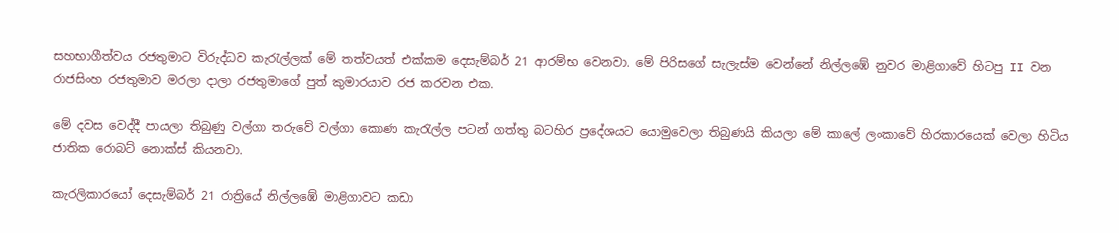සහභාගීත්වය රජතුමාට විරුද්ධව කැරැල්ලක් මේ තත්වයත් එක්කම දෙසැම්බර් 21 ආරම්භ වෙනවා. මේ පිරිසගේ සැලැස්ම වෙන්නේ නිල්ලඹේ නුවර මාළිගාවේ හිටපු II වන රාජසිංහ රජතුමාව මරලා දාලා රජතුමාගේ පුත් කුමාරයාව රජ කරවන එක.

මේ දවස වෙද්දී පායලා තිබුණු වල්ගා තරුවේ වල්ගා කොණ කැරැල්ල පටන් ගත්තු බටහිර ප්‍රදේශයට යොමුවෙලා තිබුණයි කියලා මේ කාලේ ලංකාවේ හිරකාරයෙක් වෙලා හිටිය ජාතික රොබට් නොක්ස් කියනවා.

කැරලිකාරයෝ දෙසැම්බර් 21 රාත්‍රියේ නිල්ලඹේ මාළිගාවට කඩා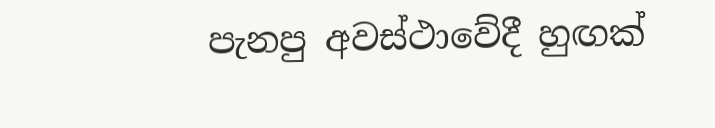පැනපු අවස්ථාවේදී හුඟක්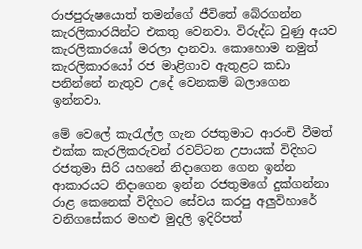රාජපුරුෂයොත් තමන්ගේ ජීවිතේ බේරගන්න කැරලිකාරයින්ට එකතු වෙනවා. විරුද්ධ වුණු අයව කැරලිකාරයෝ මරලා දානවා. කොහොම නමුත් කැරලිකාරයෝ රජ මාළිගාව ඇතුළට කඩා පනින්නේ නැතුව උදේ වෙනකම් බලාගෙන ඉන්නවා.

මේ වෙලේ කැරැල්ල ගැන රජතුමාට ආරංචි වීමත් එක්ක කැරලිකරුවන් රවට්ටන උපායක් විදිහට රජතුමා සිරි යහනේ නිදාගෙන ගෙන ඉන්න ආකාරයට නිදාගෙන ඉන්න රජතුමගේ දුක්ගන්නා රාළ කෙනෙක් විදිහට සේවය කරපු අලුවිහාරේ වනිගසේකර මහළු මුදලි ඉදිරිපත්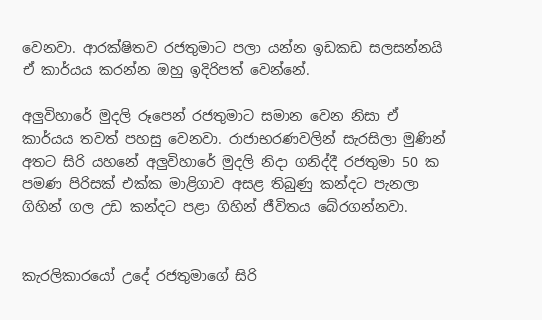වෙනවා. ආරක්ෂිතව රජතුමාට පලා යන්න ඉඩකඩ සලසන්නයි ඒ කාර්යය කරන්න ඔහු ඉදිරිපත් වෙන්නේ.

අලුවිහාරේ මුදලි රූපෙන් රජතුමාට සමාන වෙන නිසා ඒ කාර්යය තවත් පහසු වෙනවා. රාජාභරණවලින් සැරසිලා මුණින් අතට සිරි යහනේ අලුවිහාරේ මුදලි නිදා ගනිද්දී රජතුමා 50 ක පමණ පිරිසක් එක්ක මාළිගාව අසළ තිබුණු කන්දට පැනලා ගිහින් ගල උඩ කන්දට පළා ගිහින් ජීවිතය බේරගන්නවා.


කැරලිකාරයෝ උදේ රජතුමාගේ සිරි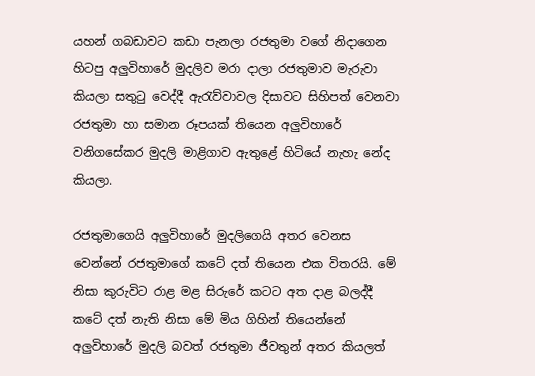යහන් ගබඩාවට කඩා පැනලා රජතුමා වගේ නිදාගෙන හිටපු අලුවිහාරේ මුදලිව මරා දාලා රජතුමාව මැරුවා කියලා සතුටු වෙද්දී ඇරැව්වාවල දිසාවට සිහිපත් වෙනවා රජතුමා හා සමාන රූපයක් තියෙන අලුවිහාරේ වනිගසේකර මුදලි මාළිගාව ඇතුළේ හිටියේ නැහැ නේද කියලා.

රජතුමාගෙයි අලුවිහාරේ මුදලිගෙයි අතර වෙනස වෙන්නේ රජතුමාගේ කටේ දත් තියෙන එක විතරයි. මේ නිසා කුරුවිට රාළ මළ සිරුරේ කටට අත දාළ බලද්දී කටේ දත් නැති නිසා මේ මිය ගිහින් තියෙන්නේ අලුවිහාරේ මුදලි බවත් රජතුමා ජීවතුන් අතර කියලත්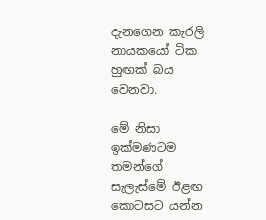දැනගෙන කැරලි නායකයෝ ටික හුඟක් බය වෙනවා.

මේ නිසා ඉක්මණටම තමන්ගේ සැලැස්මේ ඊළඟ කොටසට යන්න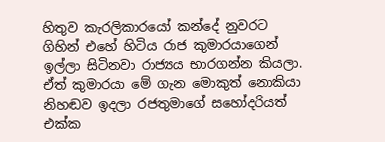හිතුව කැරලිකාරයෝ කන්දේ නුවරට ගිහින් එහේ හිටිය රාජ කුමාරයාගෙන් ඉල්ලා සිටිනවා රාජ්‍යය භාරගන්න කියලා. ඒත් කුමාරයා මේ ගැන මොකුත් නොකියා නිහඬව ඉදලා රජතුමාගේ සහෝදරියත් එක්ක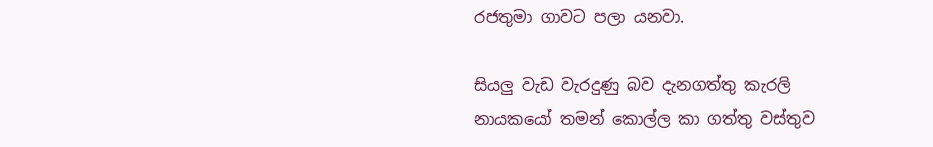රජතුමා ගාවට පලා යනවා.

සියලු වැඩ වැරදුණු බව දැනගත්තු කැරලි නායකයෝ තමන් කොල්ල කා ගත්තු වස්තුව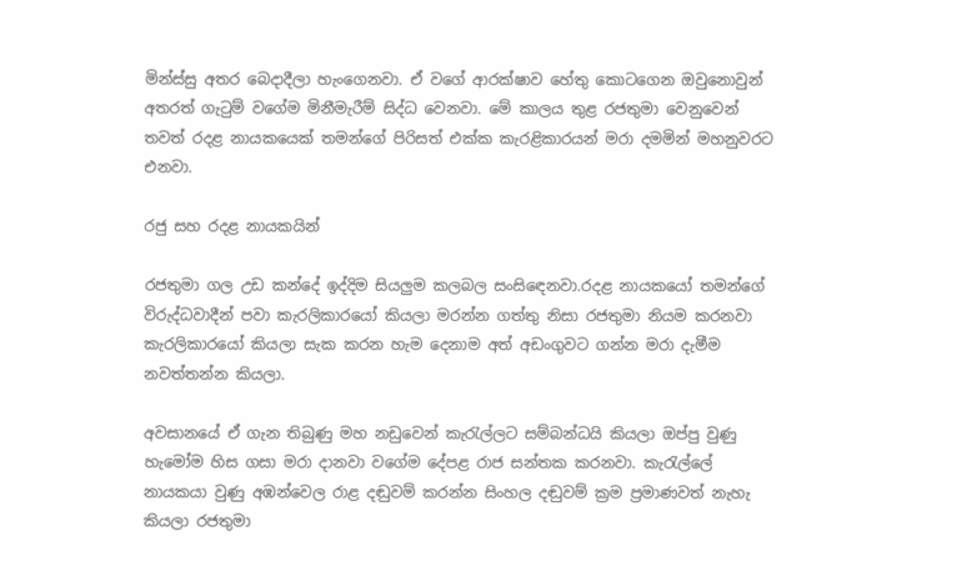මින්ස්සු අතර බෙදාදීලා හැංගෙනවා. ඒ වගේ ආරක්ෂාව හේතු කොටගෙන ඔවුනොවුන් අතරත් ගැටුම් වගේම මිනීමැරීම් සිද්ධ වෙනවා. මේ කාලය තුළ රජතුමා වෙනුවෙන් තවත් රදළ නායකයෙක් තමන්ගේ පිරිසත් එක්ක කැරළිකාරයන් මරා දමමින් මහනුවරට එනවා.

රජු සහ රදළ නායකයින්

රජතුමා ගල උඩ කන්දේ ඉද්දිම සියලුම කලබල සංසිඳෙනවා.රදළ නායකයෝ තමන්ගේ විරුද්ධවාදීන් පවා කැරලිකාරයෝ කියලා මරන්න ගත්තු නිසා රජතුමා නියම කරනවා කැරලිකාරයෝ කියලා සැක කරන හැම දෙනාම අත් අඩංගුවට ගන්න මරා දැමීම නවත්තන්න කියලා.

අවසානයේ ඒ ගැන තිබුණු මහ නඩුවෙන් කැරැල්ලට සම්බන්ධයි කියලා ඔප්පු වුණු හැමෝම හිස ගසා මරා දානවා වගේම දේපළ රාජ සන්තක කරනවා. කැරැල්ලේ නායකයා වුණු අඹන්වෙල රාළ දඬුවම් කරන්න සිංහල දඬුවම් ක්‍රම ප්‍රමාණවත් නැහැ කියලා රජතුමා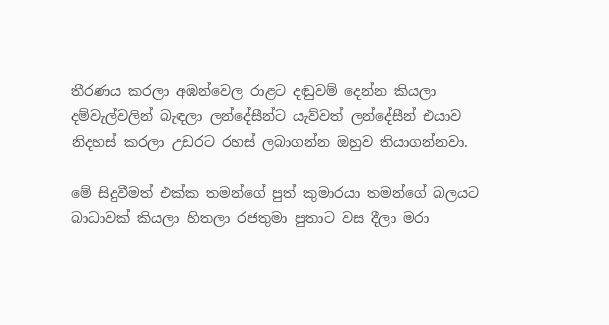තීරණය කරලා අඹන්වෙල රාළට දඬුවම් දෙන්න කියලා දම්වැල්වලින් බැඳලා ලන්දේසීන්ට යැව්වත් ලන්දේසීන් එයාව නිදහස් කරලා උඩරට රහස් ලබාගන්න ඔහුව තියාගන්නවා.

මේ සිදුවීමත් එක්ක තමන්ගේ පුත් කුමාරයා තමන්ගේ බලයට බාධාවක් කියලා හිතලා රජතුමා පුතාට වස දීලා මරා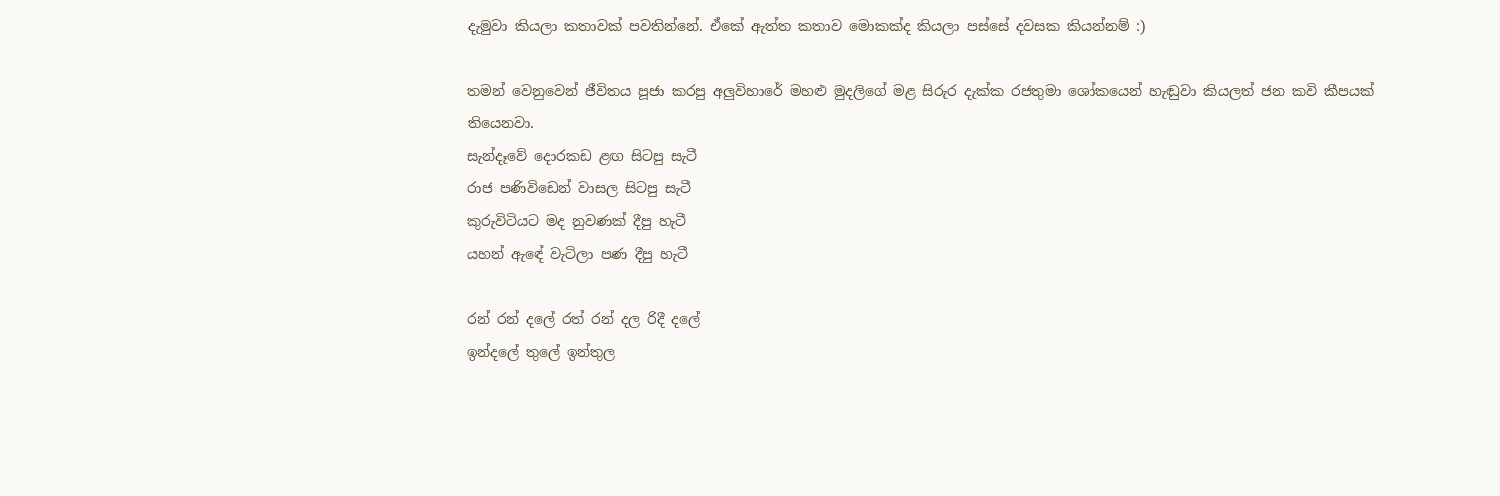දැමුවා කියලා කතාවක් පවතින්නේ. ඒකේ ඇත්ත කතාව මොකක්ද කියලා පස්සේ දවසක කියන්නම් :)

තමන් වෙනුවෙන් ජීවිතය පූජා කරපු අලුවිහාරේ මහළු මුදලිගේ මළ සිරුර දැක්ක රජතුමා ශෝකයෙන් හැඬුවා කියලත් ජන කවි කීපයක් තියෙනවා.
සැන්දෑවේ දොරකඩ ළඟ සිටපු සැටී
රාජ පණිවිඩෙන් වාසල සිටපු සැටී
කුරුවිටියට මද නුවණක් දීපු හැටී
යහන් ඇඳේ වැටිලා පණ දීපු හැටී

රන් රන් දලේ රත් රන් දල රිදී දලේ
ඉන්දලේ තුලේ ඉන්තුල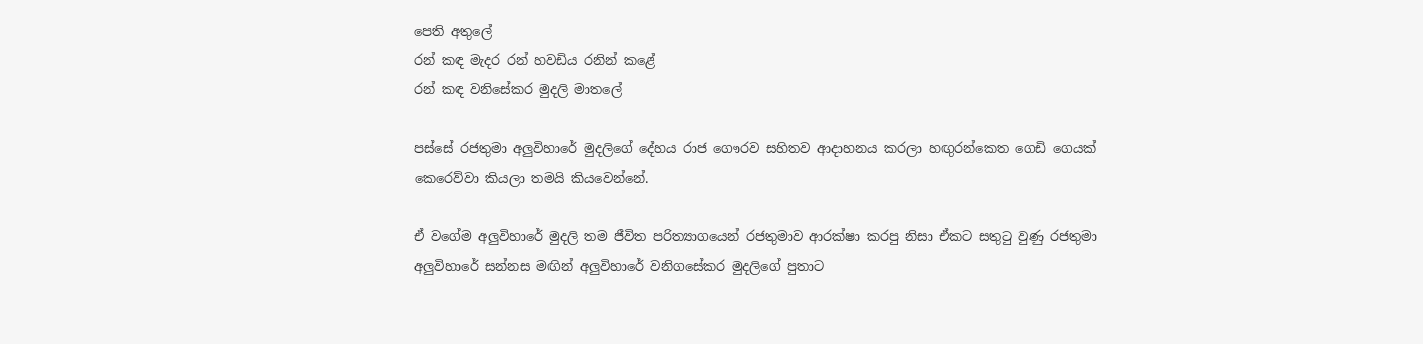පෙති අතුලේ
රන් කඳ මැදර රන් හවඩිය රනින් කළේ
රන් කඳ වනිසේකර මුදලි මාතලේ

පස්සේ රජතුමා අලුවිහාරේ මුදලිගේ දේහය රාජ ගෞරව සහිතව ආදාහනය කරලා හඟුරන්කෙත ගෙඩි ගෙයක් කෙරෙව්වා කියලා තමයි කියවෙන්නේ.

ඒ වගේම අලුවිහාරේ මුදලි තම ජීවිත පරිත්‍යාගයෙන් රජතුමාව ආරක්ෂා කරපු නිසා ඒකට සතුටු වුණු රජතුමා අලුවිහාරේ සන්නස මඟින් අලුවිහාරේ වනිගසේකර මුදලිගේ පුතාට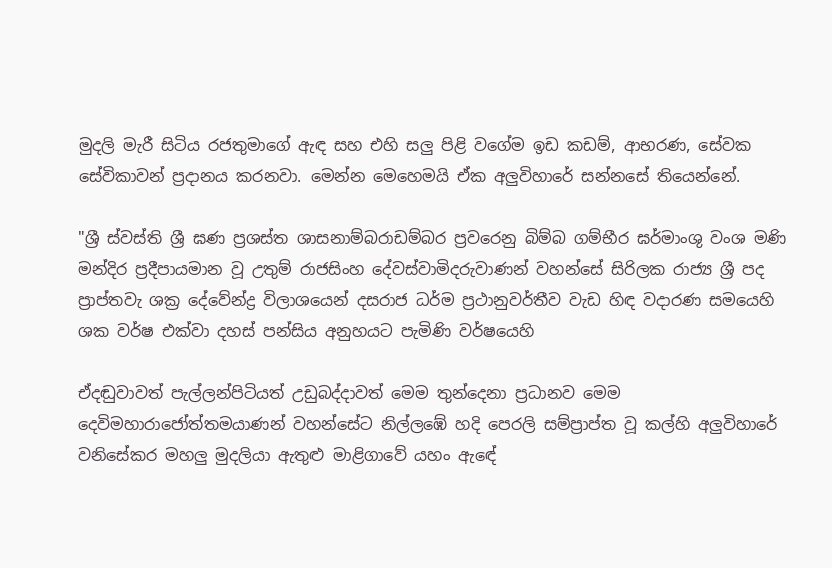මුදලි මැරී සිටිය රජතුමාගේ ඇඳ සහ එහි සලු පිළි වගේම ඉඩ කඩම්, ආභරණ, සේවක සේවිකාවන් ප්‍රදානය කරනවා. මෙන්න මෙහෙමයි ඒක අලුවිහාරේ සන්නසේ තියෙන්නේ.

"ශ්‍රී ස්වස්ති ශ්‍රී ඝණ ප්‍රශස්ත ශාසනාම්බරාඩම්බර ප්‍රවරෙනු බිම්බ ගම්භීර ඝර්මාංශු වංශ මණි මන්දිර ප්‍රදීපායමාන වූ උතුම් රාජසිංහ දේවස්වාමිදරුවාණන් වහන්සේ සිරිලක රාජ්‍ය ශ්‍රී පද ප්‍රාප්තවැ ශක්‍ර දේවේන්ද්‍ර විලාශයෙන් දසරාජ ධර්ම ප්‍රථානුවර්තීව වැඩ හිඳ වදාරණ සමයෙහි ශක වර්ෂ එක්වා දහස් පන්සිය අනුහයට පැමිණි වර්ෂයෙහි

ඒදඬුවාවත් පැල්ලන්පිටියත් උඩුබද්දාවත් මෙම තුන්දෙනා ප්‍රධානව මෙම දෙවිමහාරාජෝත්තමයාණන් වහන්සේට නිල්ලඹේ හදි පෙරලි සම්ප්‍රාප්ත වූ කල්හි අලුවිහාරේ වනිසේකර මහලු මුදලියා ඇතුළු මාළිගාවේ යහං ඇඳේ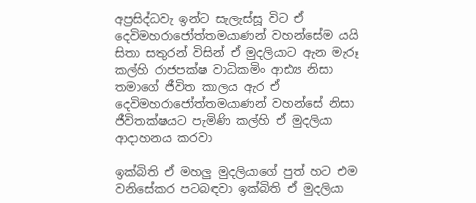අප්‍රසිද්ධවැ ඉන්ට සැලැස්සූ විට ඒ දෙවිමහරාජෝත්තමයාණන් වහන්සේම යයි සිතා සතුරන් විසින් ඒ මුදලියාට ඇන මැරූ කල්හි රාජපක්ෂ වාධිකමිං ආඪ්‍ය නිසා තමාගේ ජීවිත කාලය ඇර ඒ දෙවිමහරාජෝත්තමයාණන් වහන්සේ නිසා ජීවිතක්ෂයට පැමිණි කල්හි ඒ මුදලියා ආදාහනය කරවා

ඉක්බිති ඒ මහලු මුදලියාගේ පුත් හට එම වනිසේකර පටබඳවා ඉක්බිති ඒ මුදලියා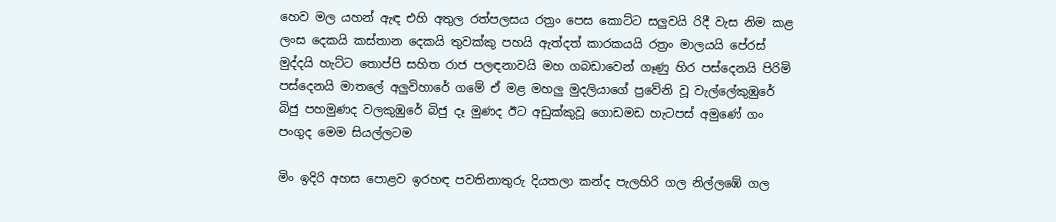හෙව මල යහන් ඇඳ එහි අතුල රත්පලසය රත්‍රං පෙස කොට්ට සලුවයි රිදී වැස නිම කළ ලංස දෙකයි කස්තාන දෙකයි තුවක්කු පහයි ඇත්දත් කාරකයයි රත්‍රං මාලයයි පේරස් මුද්දයි හැට්ට තොප්පි සහිත රාජ පලඳනාවයි මහ ගබඩාවෙන් ගෑණු හිර පස්දෙනයි පිරිමි පස්දෙනයි මාතලේ අලුවිහාරේ ගමේ ඒ මළ මහලු මුදලියාගේ ප්‍රවේනි වූ වැල්ලේකුඹුරේ බිජු පහමුණද වලකුඹුරේ බිජු දෑ මුණද ඊට අඩුක්කුවූ ගොඩමඩ හැටපස් අමුණේ ගං පංගුද මෙම සියල්ලටම

මිං ඉදිරි අහස පොළව ඉරහඳ පවතිනාතුරු දියතලා කන්ද පැලහිරි ගල නිල්ලඹේ ගල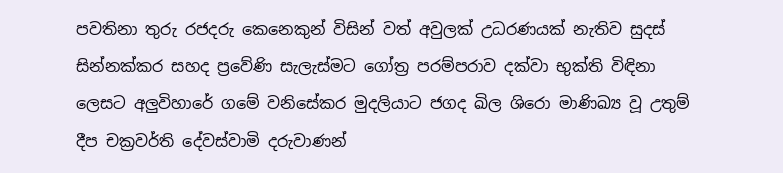පවතිනා තුරු රජදරු කෙනෙකුන් විසින් වත් අවුලක් උධරණයක් නැතිව සුදස් සින්නක්කර සහද ප්‍රවේණි සැලැස්මට ගෝත්‍ර පරම්පරාව දක්වා භුක්ති විඳිනා ලෙසට අලුවිහාරේ ගමේ වනිසේකර මුදලියාට ජගද ඛිල ශිරො මාණිඛ්‍ය වූ උතුම් දීප චක්‍රවර්ති දේවස්වාමි දරුවාණන්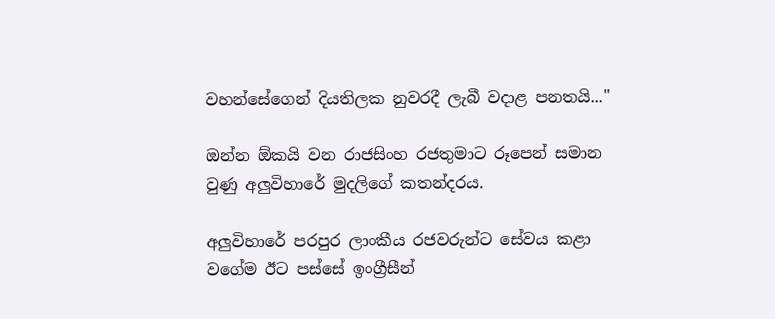වහන්සේගෙන් දියතිලක නුවරදී ලැබී වදාළ පනතයි..."

ඔන්න ඕකයි වන රාජසිංහ රජතුමාට රූපෙන් සමාන වුණු අලුවිහාරේ මුදලිගේ කතන්දරය.

අලුවිහාරේ පරපුර ලාංකීය රජවරුන්ට සේවය කළා වගේම ඊට පස්සේ ඉංග්‍රීසීන්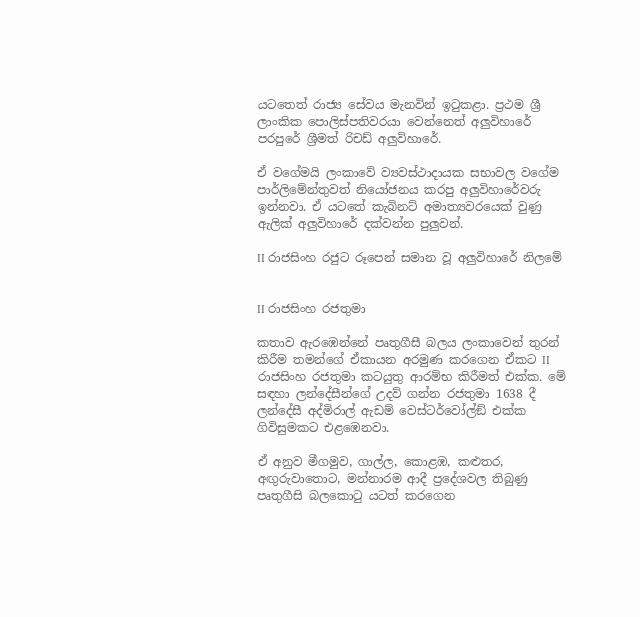යටතෙත් රාජ්‍ය සේවය මැනවින් ඉටුකළා. ප්‍රථම ශ්‍රී ලාංකික පොලිස්පතිවරයා වෙන්නෙත් අලුවිහාරේ පරපුරේ ශ්‍රීමත් රිචඩ් අලුවිහාරේ.

ඒ වගේමයි ලංකාවේ ව්‍යවස්ථාදායක සභාවල වගේම පාර්ලිමේන්තුවත් නියෝජනය කරපු අලුවිහාරේවරු ඉන්නවා. ඒ යටතේ කැබිනට් අමාත්‍යවරයෙක් වුණු ඇලික් අලුවිහාරේ දක්වන්න පුලුවන්.

II රාජසිංහ රජුට රූපෙන් සමාන වූ අලුවිහාරේ නිලමේ


II රාජසිංහ රජතුමා

කතාව ඇරඹෙන්නේ පෘතුගීසී බලය ලංකාවෙන් තුරන් කිරීම තමන්ගේ ඒකායන අරමුණ කරගෙන ඒකට II රාජසිංහ රජතුමා කටයුතු ආරම්භ කිරීමත් එක්ක. මේ සඳහා ලන්දේසීන්ගේ උදව් ගන්න රජතුමා 1638 දී ලන්දේසී අද්මිරාල් ඇඩම් වෙස්ටර්වෝල්ඞ් එක්ක ගිවිසුමකට එළඹෙනවා.

ඒ අනුව මීගමුව, ගාල්ල, කොළඹ, කළුතර, අඟුරුවාතොට, මන්නාරම ආදී ප්‍රදේශවල තිබුණු පෘතුගීසි බලකොටු යටත් කරගෙන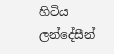හිටිය ලන්දේසීන්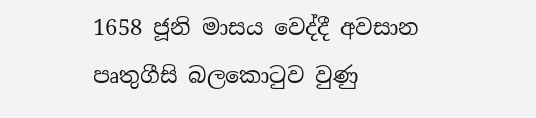1658 ජූනි මාසය වෙද්දී අවසාන පෘතුගීසි බලකොටුව වුණු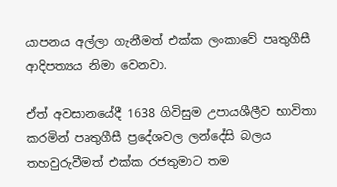යාපනය අල්ලා ගැනීමත් එක්ක ලංකාවේ පෘතුගීසී ආදිපත්‍යය නිමා වෙනවා.

ඒත් අවසානයේදී 1638 ගිවිසුම උපායශීලීව භාවිතා කරමින් පෘතුගීසී ප්‍රදේශවල ලන්දේසි බලය තහවුරුවීමත් එක්ක රජතුමාට තම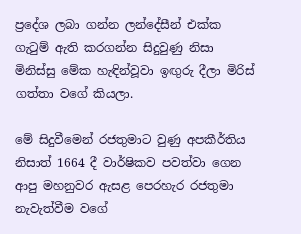ප්‍රදේශ ලබා ගන්න ලන්දේසීන් එක්ක ගැටුම් ඇති කරගන්න සිදුවුණු නිසා මිනිස්සු මේක හැඳින්වූවා ඉඟුරු දීලා මිරිස් ගත්තා වගේ කියලා.

මේ සිදුවීමෙන් රජතුමාට වුණු අපකීර්තිය නිසාත් 1664 දී වාර්ෂිකව පවත්වා ගෙන ආපු මහනුවර ඇසළ පෙරහැර රජතුමා නැවැත්වීම වගේ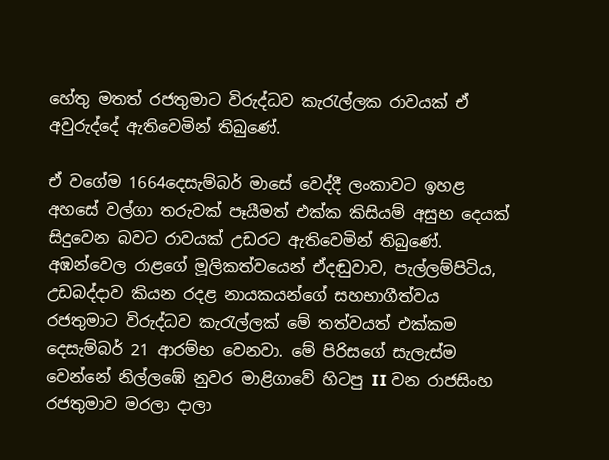හේතු මතත් රජතුමාට විරුද්ධව කැරැල්ලක රාවයක් ඒ අවුරුද්දේ ඇතිවෙමින් තිබුණේ.

ඒ වගේම 1664දෙසැම්බර් මාසේ වෙද්දී ලංකාවට ඉහළ අහසේ වල්ගා තරුවක් පෑයීමත් එක්ක කිසියම් අසුභ දෙයක් සිදුවෙන බවට රාවයක් උඩරට ඇතිවෙමින් තිබුණේ. අඹන්වෙල රාළගේ මූලිකත්වයෙන් ඒදඬුවාව, පැල්ලම්පිටිය, උඩබද්දාව කියන රදළ නායකයන්ගේ සහභාගීත්වය රජතුමාට විරුද්ධව කැරැල්ලක් මේ තත්වයත් එක්කම දෙසැම්බර් 21 ආරම්භ වෙනවා. මේ පිරිසගේ සැලැස්ම වෙන්නේ නිල්ලඹේ නුවර මාළිගාවේ හිටපු II වන රාජසිංහ රජතුමාව මරලා දාලා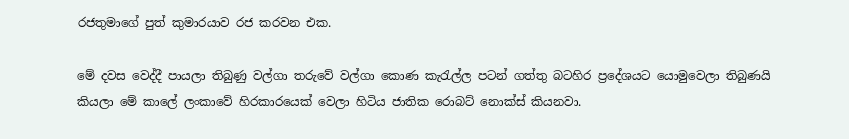රජතුමාගේ පුත් කුමාරයාව රජ කරවන එක.

මේ දවස වෙද්දී පායලා තිබුණු වල්ගා තරුවේ වල්ගා කොණ කැරැල්ල පටන් ගත්තු බටහිර ප්‍රදේශයට යොමුවෙලා තිබුණයි කියලා මේ කාලේ ලංකාවේ හිරකාරයෙක් වෙලා හිටිය ජාතික රොබට් නොක්ස් කියනවා.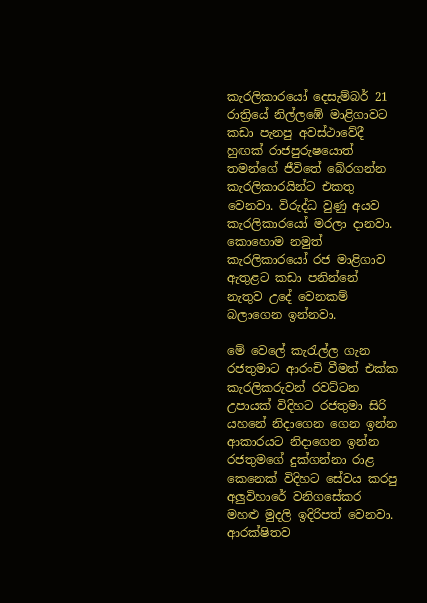කැරලිකාරයෝ දෙසැම්බර් 21 රාත්‍රියේ නිල්ලඹේ මාළිගාවට කඩා පැනපු අවස්ථාවේදී හුඟක් රාජපුරුෂයොත් තමන්ගේ ජීවිතේ බේරගන්න කැරලිකාරයින්ට එකතු වෙනවා. විරුද්ධ වුණු අයව කැරලිකාරයෝ මරලා දානවා. කොහොම නමුත් කැරලිකාරයෝ රජ මාළිගාව ඇතුළට කඩා පනින්නේ නැතුව උදේ වෙනකම් බලාගෙන ඉන්නවා.

මේ වෙලේ කැරැල්ල ගැන රජතුමාට ආරංචි වීමත් එක්ක කැරලිකරුවන් රවට්ටන උපායක් විදිහට රජතුමා සිරි යහනේ නිදාගෙන ගෙන ඉන්න ආකාරයට නිදාගෙන ඉන්න රජතුමගේ දුක්ගන්නා රාළ කෙනෙක් විදිහට සේවය කරපු අලුවිහාරේ වනිගසේකර මහළු මුදලි ඉදිරිපත් වෙනවා. ආරක්ෂිතව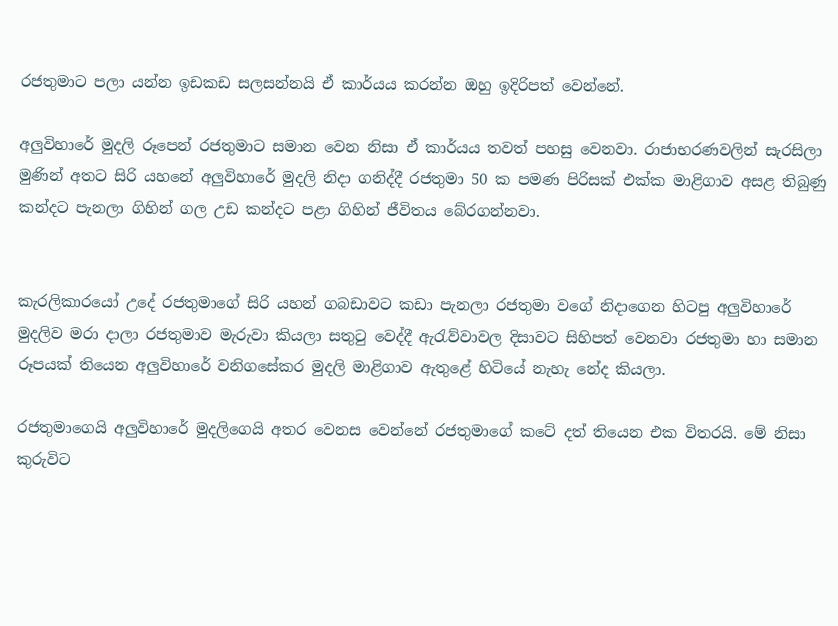රජතුමාට පලා යන්න ඉඩකඩ සලසන්නයි ඒ කාර්යය කරන්න ඔහු ඉදිරිපත් වෙන්නේ.

අලුවිහාරේ මුදලි රූපෙන් රජතුමාට සමාන වෙන නිසා ඒ කාර්යය තවත් පහසු වෙනවා. රාජාභරණවලින් සැරසිලා මුණින් අතට සිරි යහනේ අලුවිහාරේ මුදලි නිදා ගනිද්දී රජතුමා 50 ක පමණ පිරිසක් එක්ක මාළිගාව අසළ තිබුණු කන්දට පැනලා ගිහින් ගල උඩ කන්දට පළා ගිහින් ජීවිතය බේරගන්නවා.


කැරලිකාරයෝ උදේ රජතුමාගේ සිරි යහන් ගබඩාවට කඩා පැනලා රජතුමා වගේ නිදාගෙන හිටපු අලුවිහාරේ මුදලිව මරා දාලා රජතුමාව මැරුවා කියලා සතුටු වෙද්දී ඇරැව්වාවල දිසාවට සිහිපත් වෙනවා රජතුමා හා සමාන රූපයක් තියෙන අලුවිහාරේ වනිගසේකර මුදලි මාළිගාව ඇතුළේ හිටියේ නැහැ නේද කියලා.

රජතුමාගෙයි අලුවිහාරේ මුදලිගෙයි අතර වෙනස වෙන්නේ රජතුමාගේ කටේ දත් තියෙන එක විතරයි. මේ නිසා කුරුවිට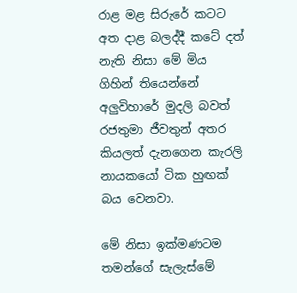රාළ මළ සිරුරේ කටට අත දාළ බලද්දී කටේ දත් නැති නිසා මේ මිය ගිහින් තියෙන්නේ අලුවිහාරේ මුදලි බවත් රජතුමා ජීවතුන් අතර කියලත් දැනගෙන කැරලි නායකයෝ ටික හුඟක් බය වෙනවා.

මේ නිසා ඉක්මණටම තමන්ගේ සැලැස්මේ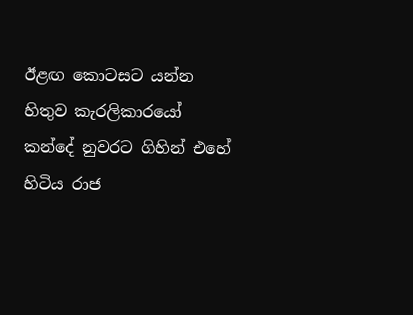ඊළඟ කොටසට යන්න හිතුව කැරලිකාරයෝ කන්දේ නුවරට ගිහින් එහේ හිටිය රාජ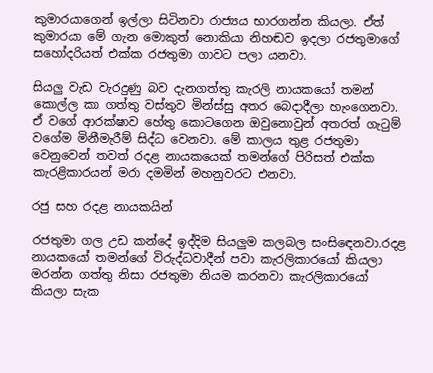කුමාරයාගෙන් ඉල්ලා සිටිනවා රාජ්‍යය භාරගන්න කියලා. ඒත් කුමාරයා මේ ගැන මොකුත් නොකියා නිහඬව ඉදලා රජතුමාගේ සහෝදරියත් එක්ක රජතුමා ගාවට පලා යනවා.

සියලු වැඩ වැරදුණු බව දැනගත්තු කැරලි නායකයෝ තමන් කොල්ල කා ගත්තු වස්තුව මින්ස්සු අතර බෙදාදීලා හැංගෙනවා. ඒ වගේ ආරක්ෂාව හේතු කොටගෙන ඔවුනොවුන් අතරත් ගැටුම් වගේම මිනීමැරීම් සිද්ධ වෙනවා. මේ කාලය තුළ රජතුමා වෙනුවෙන් තවත් රදළ නායකයෙක් තමන්ගේ පිරිසත් එක්ක කැරළිකාරයන් මරා දමමින් මහනුවරට එනවා.

රජු සහ රදළ නායකයින්

රජතුමා ගල උඩ කන්දේ ඉද්දිම සියලුම කලබල සංසිඳෙනවා.රදළ නායකයෝ තමන්ගේ විරුද්ධවාදීන් පවා කැරලිකාරයෝ කියලා මරන්න ගත්තු නිසා රජතුමා නියම කරනවා කැරලිකාරයෝ කියලා සැක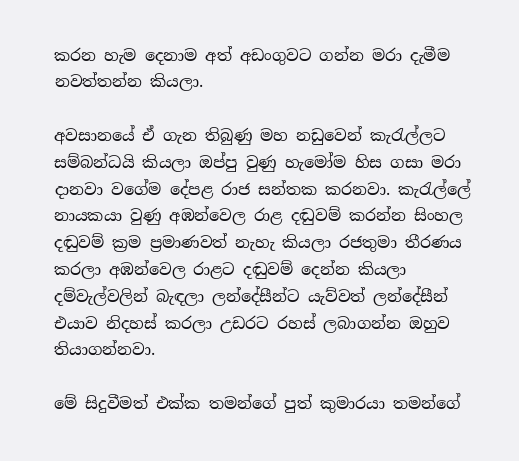කරන හැම දෙනාම අත් අඩංගුවට ගන්න මරා දැමීම නවත්තන්න කියලා.

අවසානයේ ඒ ගැන තිබුණු මහ නඩුවෙන් කැරැල්ලට සම්බන්ධයි කියලා ඔප්පු වුණු හැමෝම හිස ගසා මරා දානවා වගේම දේපළ රාජ සන්තක කරනවා. කැරැල්ලේ නායකයා වුණු අඹන්වෙල රාළ දඬුවම් කරන්න සිංහල දඬුවම් ක්‍රම ප්‍රමාණවත් නැහැ කියලා රජතුමා තීරණය කරලා අඹන්වෙල රාළට දඬුවම් දෙන්න කියලා දම්වැල්වලින් බැඳලා ලන්දේසීන්ට යැව්වත් ලන්දේසීන් එයාව නිදහස් කරලා උඩරට රහස් ලබාගන්න ඔහුව තියාගන්නවා.

මේ සිදුවීමත් එක්ක තමන්ගේ පුත් කුමාරයා තමන්ගේ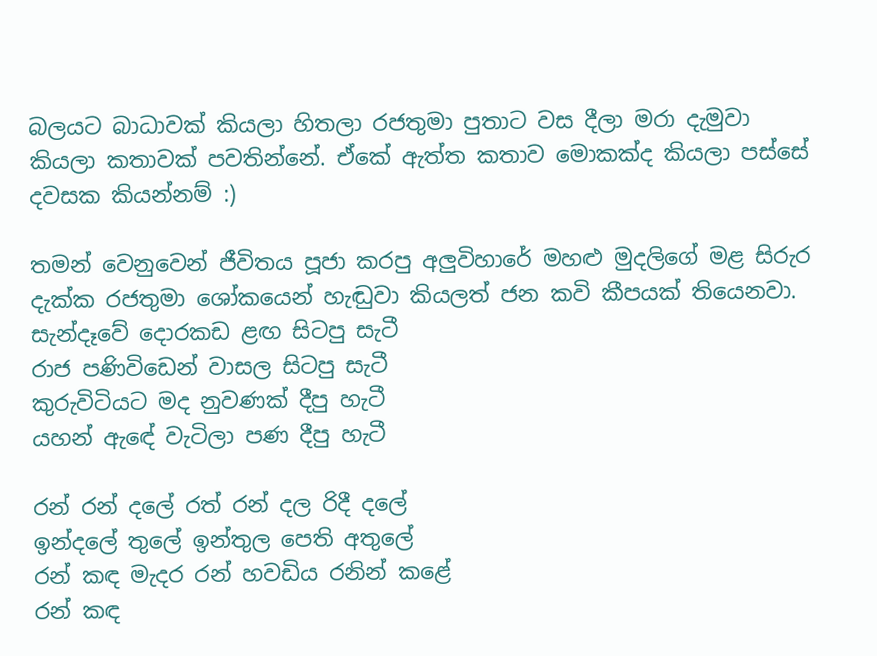බලයට බාධාවක් කියලා හිතලා රජතුමා පුතාට වස දීලා මරා දැමුවා කියලා කතාවක් පවතින්නේ. ඒකේ ඇත්ත කතාව මොකක්ද කියලා පස්සේ දවසක කියන්නම් :)

තමන් වෙනුවෙන් ජීවිතය පූජා කරපු අලුවිහාරේ මහළු මුදලිගේ මළ සිරුර දැක්ක රජතුමා ශෝකයෙන් හැඬුවා කියලත් ජන කවි කීපයක් තියෙනවා.
සැන්දෑවේ දොරකඩ ළඟ සිටපු සැටී
රාජ පණිවිඩෙන් වාසල සිටපු සැටී
කුරුවිටියට මද නුවණක් දීපු හැටී
යහන් ඇඳේ වැටිලා පණ දීපු හැටී

රන් රන් දලේ රත් රන් දල රිදී දලේ
ඉන්දලේ තුලේ ඉන්තුල පෙති අතුලේ
රන් කඳ මැදර රන් හවඩිය රනින් කළේ
රන් කඳ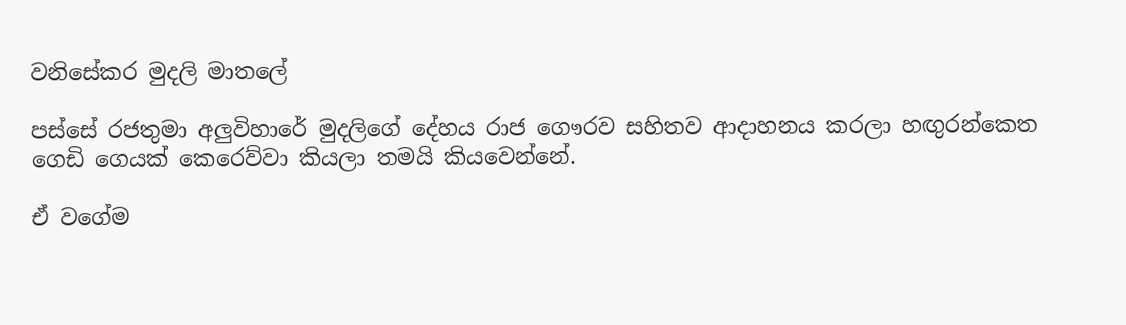වනිසේකර මුදලි මාතලේ

පස්සේ රජතුමා අලුවිහාරේ මුදලිගේ දේහය රාජ ගෞරව සහිතව ආදාහනය කරලා හඟුරන්කෙත ගෙඩි ගෙයක් කෙරෙව්වා කියලා තමයි කියවෙන්නේ.

ඒ වගේම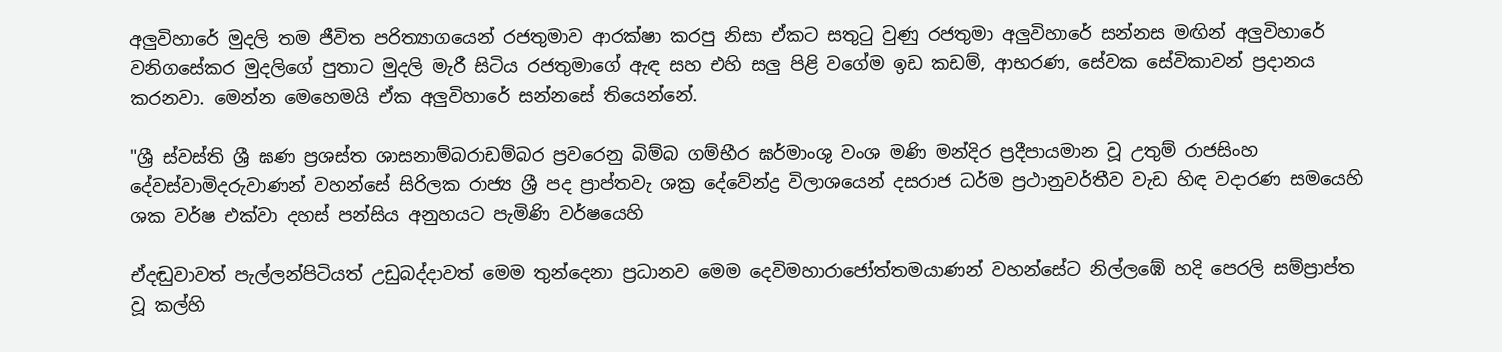අලුවිහාරේ මුදලි තම ජීවිත පරිත්‍යාගයෙන් රජතුමාව ආරක්ෂා කරපු නිසා ඒකට සතුටු වුණු රජතුමා අලුවිහාරේ සන්නස මඟින් අලුවිහාරේ වනිගසේකර මුදලිගේ පුතාට මුදලි මැරී සිටිය රජතුමාගේ ඇඳ සහ එහි සලු පිළි වගේම ඉඩ කඩම්, ආභරණ, සේවක සේවිකාවන් ප්‍රදානය කරනවා. මෙන්න මෙහෙමයි ඒක අලුවිහාරේ සන්නසේ තියෙන්නේ.

"ශ්‍රී ස්වස්ති ශ්‍රී ඝණ ප්‍රශස්ත ශාසනාම්බරාඩම්බර ප්‍රවරෙනු බිම්බ ගම්භීර ඝර්මාංශු වංශ මණි මන්දිර ප්‍රදීපායමාන වූ උතුම් රාජසිංහ දේවස්වාමිදරුවාණන් වහන්සේ සිරිලක රාජ්‍ය ශ්‍රී පද ප්‍රාප්තවැ ශක්‍ර දේවේන්ද්‍ර විලාශයෙන් දසරාජ ධර්ම ප්‍රථානුවර්තීව වැඩ හිඳ වදාරණ සමයෙහි ශක වර්ෂ එක්වා දහස් පන්සිය අනුහයට පැමිණි වර්ෂයෙහි

ඒදඬුවාවත් පැල්ලන්පිටියත් උඩුබද්දාවත් මෙම තුන්දෙනා ප්‍රධානව මෙම දෙවිමහාරාජෝත්තමයාණන් වහන්සේට නිල්ලඹේ හදි පෙරලි සම්ප්‍රාප්ත වූ කල්හි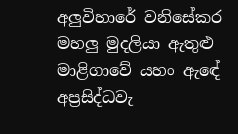අලුවිහාරේ වනිසේකර මහලු මුදලියා ඇතුළු මාළිගාවේ යහං ඇඳේ අප්‍රසිද්ධවැ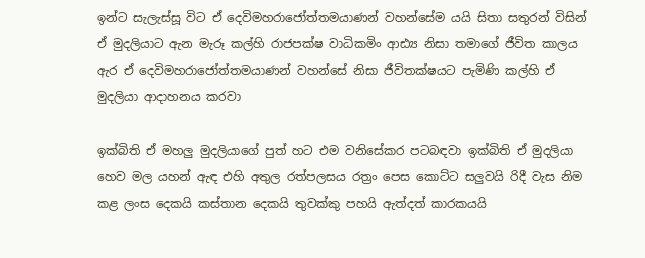ඉන්ට සැලැස්සූ විට ඒ දෙවිමහරාජෝත්තමයාණන් වහන්සේම යයි සිතා සතුරන් විසින් ඒ මුදලියාට ඇන මැරූ කල්හි රාජපක්ෂ වාධිකමිං ආඪ්‍ය නිසා තමාගේ ජීවිත කාලය ඇර ඒ දෙවිමහරාජෝත්තමයාණන් වහන්සේ නිසා ජීවිතක්ෂයට පැමිණි කල්හි ඒ මුදලියා ආදාහනය කරවා

ඉක්බිති ඒ මහලු මුදලියාගේ පුත් හට එම වනිසේකර පටබඳවා ඉක්බිති ඒ මුදලියා හෙව මල යහන් ඇඳ එහි අතුල රත්පලසය රත්‍රං පෙස කොට්ට සලුවයි රිදී වැස නිම කළ ලංස දෙකයි කස්තාන දෙකයි තුවක්කු පහයි ඇත්දත් කාරකයයි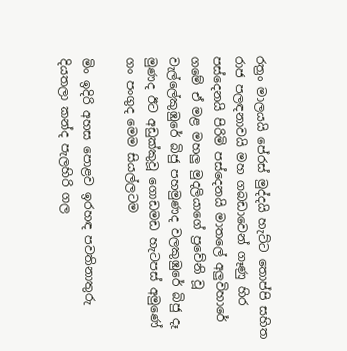රත්‍රං මාලයයි පේරස් මුද්දයි හැට්ට තොප්පි සහිත රාජ පලඳනාවයි මහ ගබඩාවෙන් ගෑණු හිර පස්දෙනයි පිරිමි පස්දෙනයි මාතලේ අලුවිහාරේ ගමේ ඒ මළ මහලු මුදලියාගේ ප්‍රවේනි වූ වැල්ලේකුඹුරේ බිජු පහමුණද වලකුඹුරේ බිජු දෑ මුණද ඊට අඩුක්කුවූ ගොඩමඩ හැටපස් අමුණේ ගං පංගුද මෙම සියල්ලටම

මිං ඉදිරි අහස පොළව ඉරහඳ පවතිනාතුරු දියතලා කන්ද පැලහිරි ගල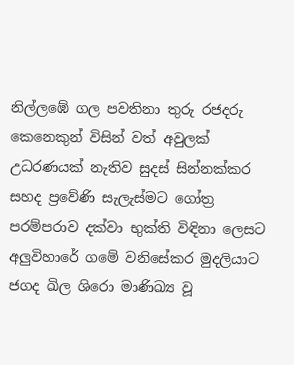නිල්ලඹේ ගල පවතිනා තුරු රජදරු කෙනෙකුන් විසින් වත් අවුලක් උධරණයක් නැතිව සුදස් සින්නක්කර සහද ප්‍රවේණි සැලැස්මට ගෝත්‍ර පරම්පරාව දක්වා භුක්ති විඳිනා ලෙසට අලුවිහාරේ ගමේ වනිසේකර මුදලියාට ජගද ඛිල ශිරො මාණිඛ්‍ය වූ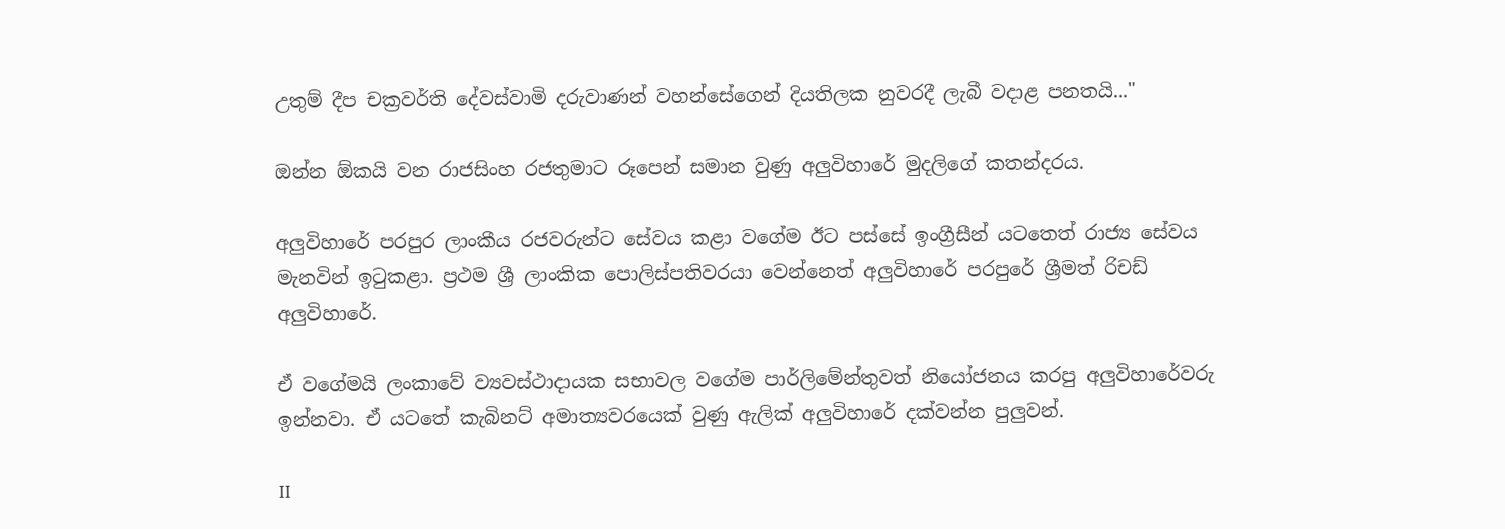උතුම් දීප චක්‍රවර්ති දේවස්වාමි දරුවාණන් වහන්සේගෙන් දියතිලක නුවරදී ලැබී වදාළ පනතයි..."

ඔන්න ඕකයි වන රාජසිංහ රජතුමාට රූපෙන් සමාන වුණු අලුවිහාරේ මුදලිගේ කතන්දරය.

අලුවිහාරේ පරපුර ලාංකීය රජවරුන්ට සේවය කළා වගේම ඊට පස්සේ ඉංග්‍රීසීන් යටතෙත් රාජ්‍ය සේවය මැනවින් ඉටුකළා. ප්‍රථම ශ්‍රී ලාංකික පොලිස්පතිවරයා වෙන්නෙත් අලුවිහාරේ පරපුරේ ශ්‍රීමත් රිචඩ් අලුවිහාරේ.

ඒ වගේමයි ලංකාවේ ව්‍යවස්ථාදායක සභාවල වගේම පාර්ලිමේන්තුවත් නියෝජනය කරපු අලුවිහාරේවරු ඉන්නවා. ඒ යටතේ කැබිනට් අමාත්‍යවරයෙක් වුණු ඇලික් අලුවිහාරේ දක්වන්න පුලුවන්.

II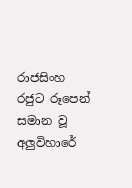රාජසිංහ රජුට රූපෙන් සමාන වූ අලුවිහාරේ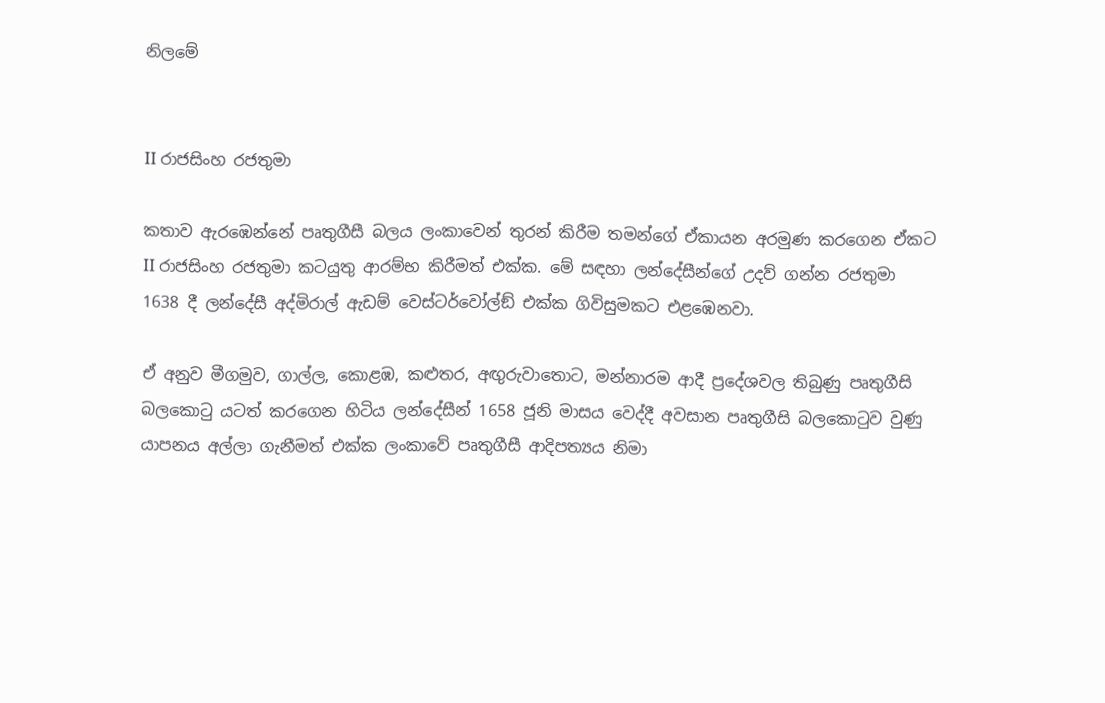නිලමේ


II රාජසිංහ රජතුමා

කතාව ඇරඹෙන්නේ පෘතුගීසී බලය ලංකාවෙන් තුරන් කිරීම තමන්ගේ ඒකායන අරමුණ කරගෙන ඒකට II රාජසිංහ රජතුමා කටයුතු ආරම්භ කිරීමත් එක්ක. මේ සඳහා ලන්දේසීන්ගේ උදව් ගන්න රජතුමා 1638 දී ලන්දේසී අද්මිරාල් ඇඩම් වෙස්ටර්වෝල්ඞ් එක්ක ගිවිසුමකට එළඹෙනවා.

ඒ අනුව මීගමුව, ගාල්ල, කොළඹ, කළුතර, අඟුරුවාතොට, මන්නාරම ආදී ප්‍රදේශවල තිබුණු පෘතුගීසි බලකොටු යටත් කරගෙන හිටිය ලන්දේසීන් 1658 ජූනි මාසය වෙද්දී අවසාන පෘතුගීසි බලකොටුව වුණු යාපනය අල්ලා ගැනීමත් එක්ක ලංකාවේ පෘතුගීසී ආදිපත්‍යය නිමා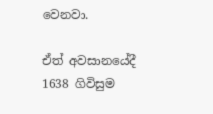වෙනවා.

ඒත් අවසානයේදී 1638 ගිවිසුම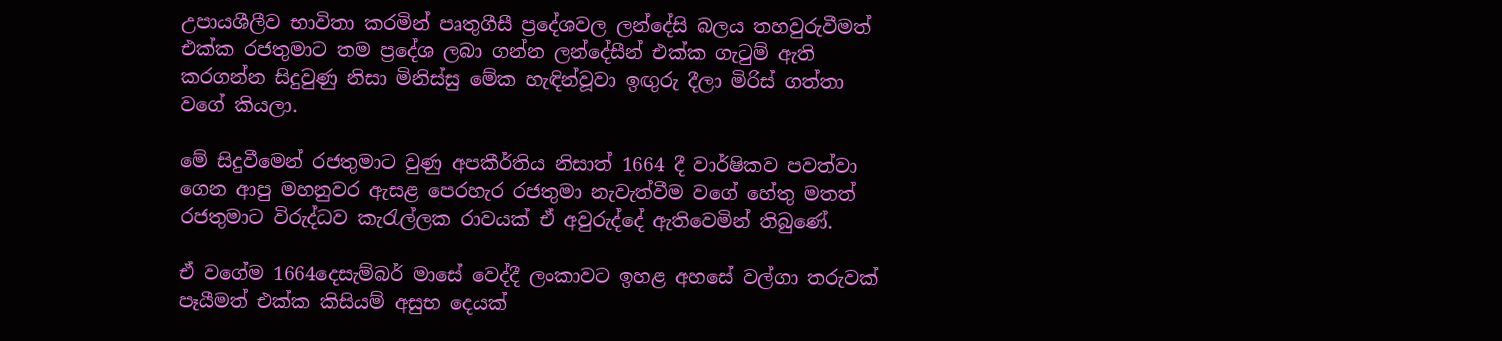උපායශීලීව භාවිතා කරමින් පෘතුගීසී ප්‍රදේශවල ලන්දේසි බලය තහවුරුවීමත් එක්ක රජතුමාට තම ප්‍රදේශ ලබා ගන්න ලන්දේසීන් එක්ක ගැටුම් ඇති කරගන්න සිදුවුණු නිසා මිනිස්සු මේක හැඳින්වූවා ඉඟුරු දීලා මිරිස් ගත්තා වගේ කියලා.

මේ සිදුවීමෙන් රජතුමාට වුණු අපකීර්තිය නිසාත් 1664 දී වාර්ෂිකව පවත්වා ගෙන ආපු මහනුවර ඇසළ පෙරහැර රජතුමා නැවැත්වීම වගේ හේතු මතත් රජතුමාට විරුද්ධව කැරැල්ලක රාවයක් ඒ අවුරුද්දේ ඇතිවෙමින් තිබුණේ.

ඒ වගේම 1664දෙසැම්බර් මාසේ වෙද්දී ලංකාවට ඉහළ අහසේ වල්ගා තරුවක් පෑයීමත් එක්ක කිසියම් අසුභ දෙයක්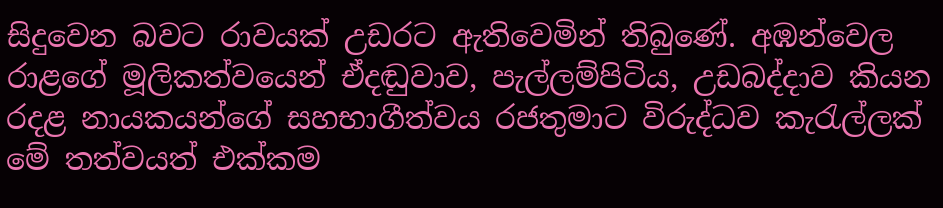සිදුවෙන බවට රාවයක් උඩරට ඇතිවෙමින් තිබුණේ. අඹන්වෙල රාළගේ මූලිකත්වයෙන් ඒදඬුවාව, පැල්ලම්පිටිය, උඩබද්දාව කියන රදළ නායකයන්ගේ සහභාගීත්වය රජතුමාට විරුද්ධව කැරැල්ලක් මේ තත්වයත් එක්කම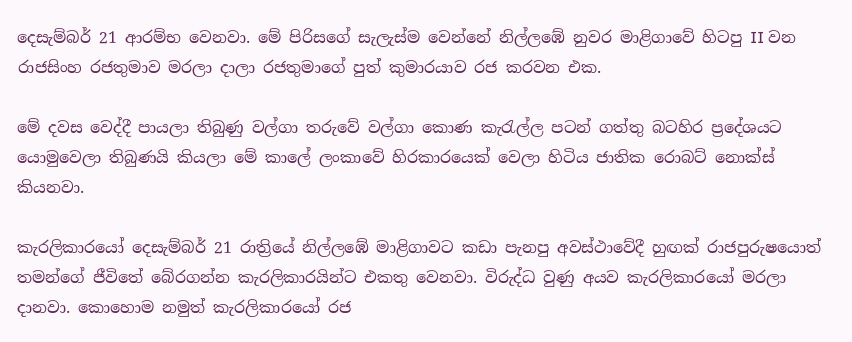දෙසැම්බර් 21 ආරම්භ වෙනවා. මේ පිරිසගේ සැලැස්ම වෙන්නේ නිල්ලඹේ නුවර මාළිගාවේ හිටපු II වන රාජසිංහ රජතුමාව මරලා දාලා රජතුමාගේ පුත් කුමාරයාව රජ කරවන එක.

මේ දවස වෙද්දී පායලා තිබුණු වල්ගා තරුවේ වල්ගා කොණ කැරැල්ල පටන් ගත්තු බටහිර ප්‍රදේශයට යොමුවෙලා තිබුණයි කියලා මේ කාලේ ලංකාවේ හිරකාරයෙක් වෙලා හිටිය ජාතික රොබට් නොක්ස් කියනවා.

කැරලිකාරයෝ දෙසැම්බර් 21 රාත්‍රියේ නිල්ලඹේ මාළිගාවට කඩා පැනපු අවස්ථාවේදී හුඟක් රාජපුරුෂයොත් තමන්ගේ ජීවිතේ බේරගන්න කැරලිකාරයින්ට එකතු වෙනවා. විරුද්ධ වුණු අයව කැරලිකාරයෝ මරලා දානවා. කොහොම නමුත් කැරලිකාරයෝ රජ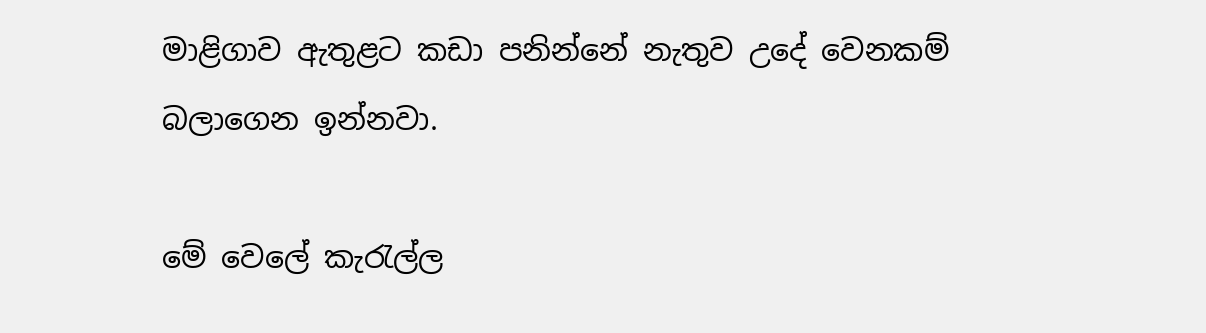මාළිගාව ඇතුළට කඩා පනින්නේ නැතුව උදේ වෙනකම් බලාගෙන ඉන්නවා.

මේ වෙලේ කැරැල්ල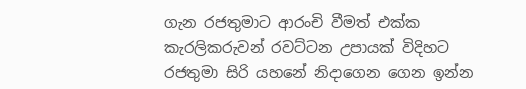ගැන රජතුමාට ආරංචි වීමත් එක්ක කැරලිකරුවන් රවට්ටන උපායක් විදිහට රජතුමා සිරි යහනේ නිදාගෙන ගෙන ඉන්න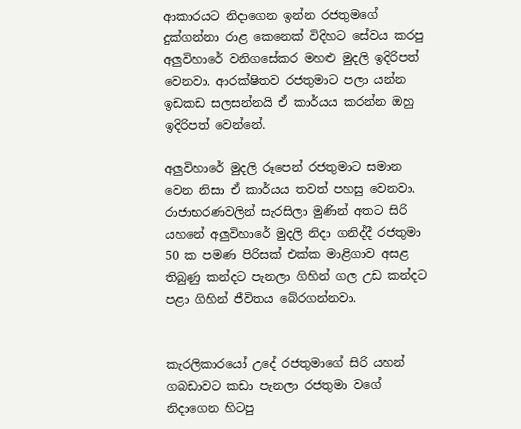ආකාරයට නිදාගෙන ඉන්න රජතුමගේ දුක්ගන්නා රාළ කෙනෙක් විදිහට සේවය කරපු අලුවිහාරේ වනිගසේකර මහළු මුදලි ඉදිරිපත් වෙනවා. ආරක්ෂිතව රජතුමාට පලා යන්න ඉඩකඩ සලසන්නයි ඒ කාර්යය කරන්න ඔහු ඉදිරිපත් වෙන්නේ.

අලුවිහාරේ මුදලි රූපෙන් රජතුමාට සමාන වෙන නිසා ඒ කාර්යය තවත් පහසු වෙනවා. රාජාභරණවලින් සැරසිලා මුණින් අතට සිරි යහනේ අලුවිහාරේ මුදලි නිදා ගනිද්දී රජතුමා 50 ක පමණ පිරිසක් එක්ක මාළිගාව අසළ තිබුණු කන්දට පැනලා ගිහින් ගල උඩ කන්දට පළා ගිහින් ජීවිතය බේරගන්නවා.


කැරලිකාරයෝ උදේ රජතුමාගේ සිරි යහන් ගබඩාවට කඩා පැනලා රජතුමා වගේ නිදාගෙන හිටපු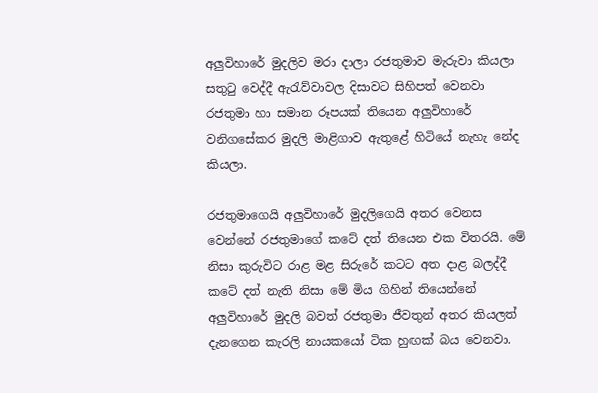අලුවිහාරේ මුදලිව මරා දාලා රජතුමාව මැරුවා කියලා සතුටු වෙද්දී ඇරැව්වාවල දිසාවට සිහිපත් වෙනවා රජතුමා හා සමාන රූපයක් තියෙන අලුවිහාරේ වනිගසේකර මුදලි මාළිගාව ඇතුළේ හිටියේ නැහැ නේද කියලා.

රජතුමාගෙයි අලුවිහාරේ මුදලිගෙයි අතර වෙනස වෙන්නේ රජතුමාගේ කටේ දත් තියෙන එක විතරයි. මේ නිසා කුරුවිට රාළ මළ සිරුරේ කටට අත දාළ බලද්දී කටේ දත් නැති නිසා මේ මිය ගිහින් තියෙන්නේ අලුවිහාරේ මුදලි බවත් රජතුමා ජීවතුන් අතර කියලත් දැනගෙන කැරලි නායකයෝ ටික හුඟක් බය වෙනවා.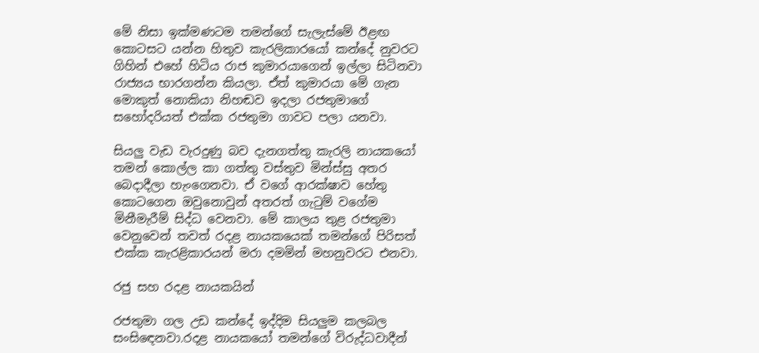මේ නිසා ඉක්මණටම තමන්ගේ සැලැස්මේ ඊළඟ කොටසට යන්න හිතුව කැරලිකාරයෝ කන්දේ නුවරට ගිහින් එහේ හිටිය රාජ කුමාරයාගෙන් ඉල්ලා සිටිනවා රාජ්‍යය භාරගන්න කියලා. ඒත් කුමාරයා මේ ගැන මොකුත් නොකියා නිහඬව ඉදලා රජතුමාගේ සහෝදරියත් එක්ක රජතුමා ගාවට පලා යනවා.

සියලු වැඩ වැරදුණු බව දැනගත්තු කැරලි නායකයෝ තමන් කොල්ල කා ගත්තු වස්තුව මින්ස්සු අතර බෙදාදීලා හැංගෙනවා. ඒ වගේ ආරක්ෂාව හේතු කොටගෙන ඔවුනොවුන් අතරත් ගැටුම් වගේම මිනීමැරීම් සිද්ධ වෙනවා. මේ කාලය තුළ රජතුමා වෙනුවෙන් තවත් රදළ නායකයෙක් තමන්ගේ පිරිසත් එක්ක කැරළිකාරයන් මරා දමමින් මහනුවරට එනවා.

රජු සහ රදළ නායකයින්

රජතුමා ගල උඩ කන්දේ ඉද්දිම සියලුම කලබල සංසිඳෙනවා.රදළ නායකයෝ තමන්ගේ විරුද්ධවාදීන්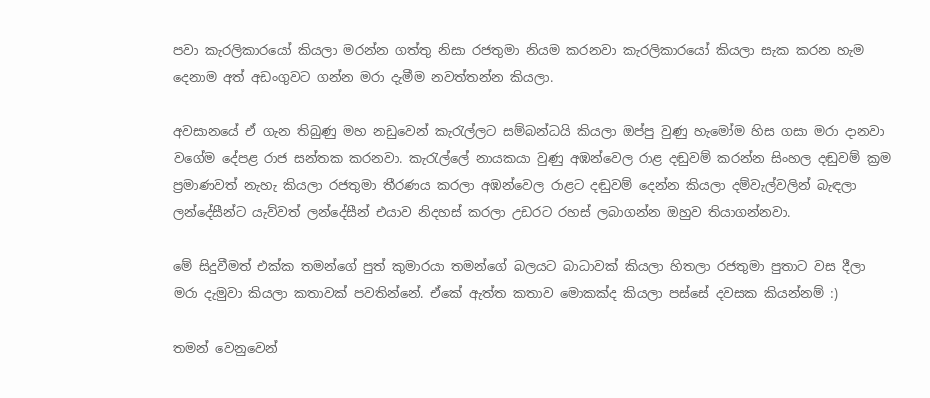පවා කැරලිකාරයෝ කියලා මරන්න ගත්තු නිසා රජතුමා නියම කරනවා කැරලිකාරයෝ කියලා සැක කරන හැම දෙනාම අත් අඩංගුවට ගන්න මරා දැමීම නවත්තන්න කියලා.

අවසානයේ ඒ ගැන තිබුණු මහ නඩුවෙන් කැරැල්ලට සම්බන්ධයි කියලා ඔප්පු වුණු හැමෝම හිස ගසා මරා දානවා වගේම දේපළ රාජ සන්තක කරනවා. කැරැල්ලේ නායකයා වුණු අඹන්වෙල රාළ දඬුවම් කරන්න සිංහල දඬුවම් ක්‍රම ප්‍රමාණවත් නැහැ කියලා රජතුමා තීරණය කරලා අඹන්වෙල රාළට දඬුවම් දෙන්න කියලා දම්වැල්වලින් බැඳලා ලන්දේසීන්ට යැව්වත් ලන්දේසීන් එයාව නිදහස් කරලා උඩරට රහස් ලබාගන්න ඔහුව තියාගන්නවා.

මේ සිදුවීමත් එක්ක තමන්ගේ පුත් කුමාරයා තමන්ගේ බලයට බාධාවක් කියලා හිතලා රජතුමා පුතාට වස දීලා මරා දැමුවා කියලා කතාවක් පවතින්නේ. ඒකේ ඇත්ත කතාව මොකක්ද කියලා පස්සේ දවසක කියන්නම් :)

තමන් වෙනුවෙන්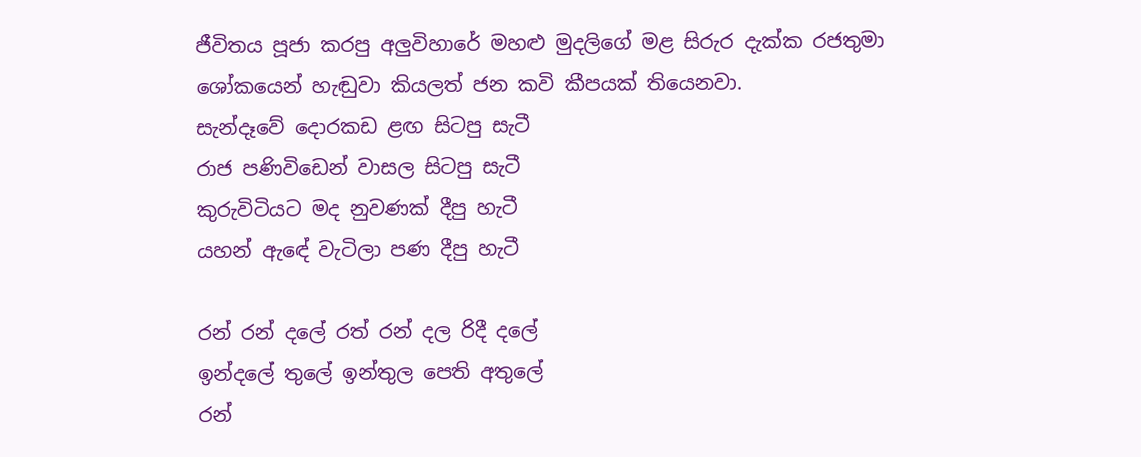ජීවිතය පූජා කරපු අලුවිහාරේ මහළු මුදලිගේ මළ සිරුර දැක්ක රජතුමා ශෝකයෙන් හැඬුවා කියලත් ජන කවි කීපයක් තියෙනවා.
සැන්දෑවේ දොරකඩ ළඟ සිටපු සැටී
රාජ පණිවිඩෙන් වාසල සිටපු සැටී
කුරුවිටියට මද නුවණක් දීපු හැටී
යහන් ඇඳේ වැටිලා පණ දීපු හැටී

රන් රන් දලේ රත් රන් දල රිදී දලේ
ඉන්දලේ තුලේ ඉන්තුල පෙති අතුලේ
රන්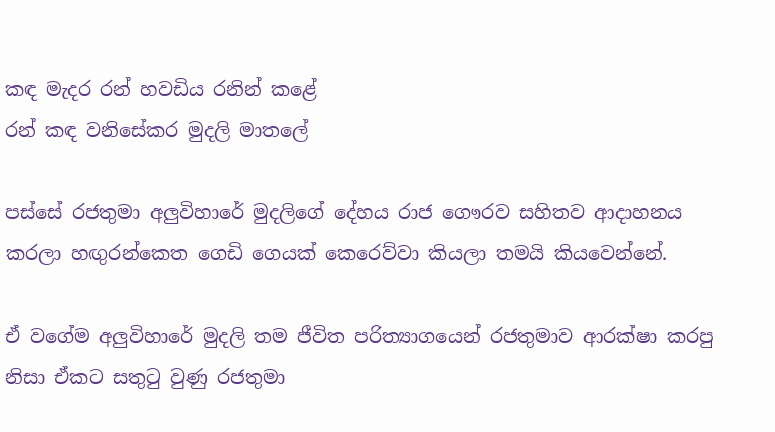කඳ මැදර රන් හවඩිය රනින් කළේ
රන් කඳ වනිසේකර මුදලි මාතලේ

පස්සේ රජතුමා අලුවිහාරේ මුදලිගේ දේහය රාජ ගෞරව සහිතව ආදාහනය කරලා හඟුරන්කෙත ගෙඩි ගෙයක් කෙරෙව්වා කියලා තමයි කියවෙන්නේ.

ඒ වගේම අලුවිහාරේ මුදලි තම ජීවිත පරිත්‍යාගයෙන් රජතුමාව ආරක්ෂා කරපු නිසා ඒකට සතුටු වුණු රජතුමා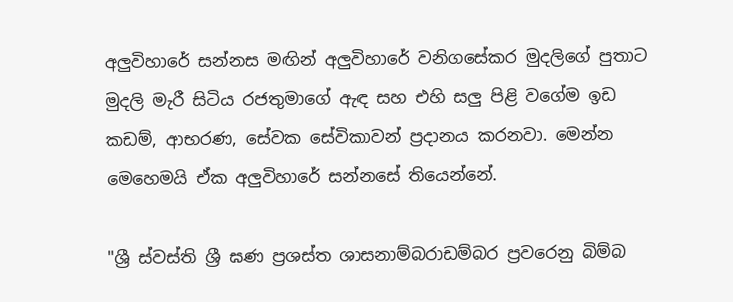අලුවිහාරේ සන්නස මඟින් අලුවිහාරේ වනිගසේකර මුදලිගේ පුතාට මුදලි මැරී සිටිය රජතුමාගේ ඇඳ සහ එහි සලු පිළි වගේම ඉඩ කඩම්, ආභරණ, සේවක සේවිකාවන් ප්‍රදානය කරනවා. මෙන්න මෙහෙමයි ඒක අලුවිහාරේ සන්නසේ තියෙන්නේ.

"ශ්‍රී ස්වස්ති ශ්‍රී ඝණ ප්‍රශස්ත ශාසනාම්බරාඩම්බර ප්‍රවරෙනු බිම්බ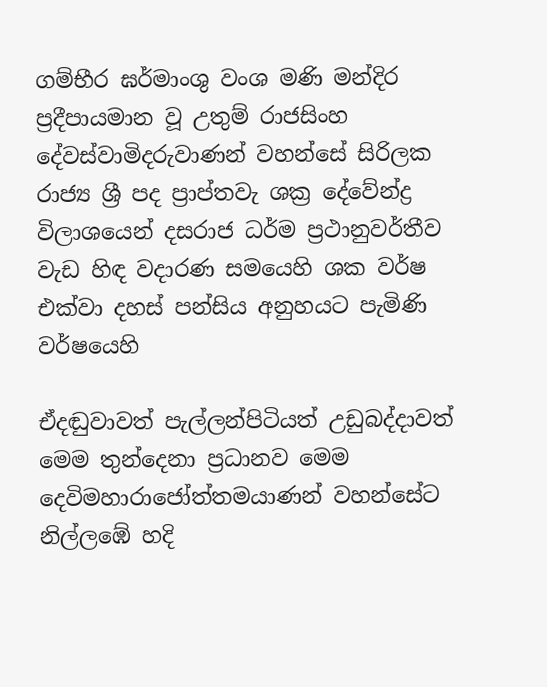ගම්භීර ඝර්මාංශු වංශ මණි මන්දිර ප්‍රදීපායමාන වූ උතුම් රාජසිංහ දේවස්වාමිදරුවාණන් වහන්සේ සිරිලක රාජ්‍ය ශ්‍රී පද ප්‍රාප්තවැ ශක්‍ර දේවේන්ද්‍ර විලාශයෙන් දසරාජ ධර්ම ප්‍රථානුවර්තීව වැඩ හිඳ වදාරණ සමයෙහි ශක වර්ෂ එක්වා දහස් පන්සිය අනුහයට පැමිණි වර්ෂයෙහි

ඒදඬුවාවත් පැල්ලන්පිටියත් උඩුබද්දාවත් මෙම තුන්දෙනා ප්‍රධානව මෙම දෙවිමහාරාජෝත්තමයාණන් වහන්සේට නිල්ලඹේ හදි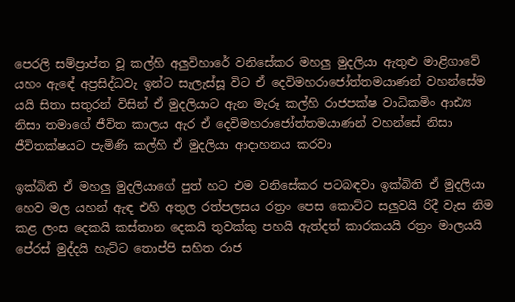පෙරලි සම්ප්‍රාප්ත වූ කල්හි අලුවිහාරේ වනිසේකර මහලු මුදලියා ඇතුළු මාළිගාවේ යහං ඇඳේ අප්‍රසිද්ධවැ ඉන්ට සැලැස්සූ විට ඒ දෙවිමහරාජෝත්තමයාණන් වහන්සේම යයි සිතා සතුරන් විසින් ඒ මුදලියාට ඇන මැරූ කල්හි රාජපක්ෂ වාධිකමිං ආඪ්‍ය නිසා තමාගේ ජීවිත කාලය ඇර ඒ දෙවිමහරාජෝත්තමයාණන් වහන්සේ නිසා ජීවිතක්ෂයට පැමිණි කල්හි ඒ මුදලියා ආදාහනය කරවා

ඉක්බිති ඒ මහලු මුදලියාගේ පුත් හට එම වනිසේකර පටබඳවා ඉක්බිති ඒ මුදලියා හෙව මල යහන් ඇඳ එහි අතුල රත්පලසය රත්‍රං පෙස කොට්ට සලුවයි රිදී වැස නිම කළ ලංස දෙකයි කස්තාන දෙකයි තුවක්කු පහයි ඇත්දත් කාරකයයි රත්‍රං මාලයයි පේරස් මුද්දයි හැට්ට තොප්පි සහිත රාජ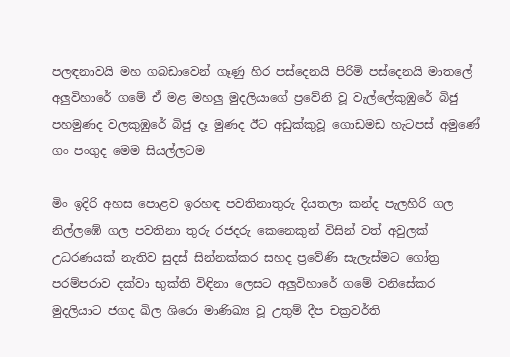පලඳනාවයි මහ ගබඩාවෙන් ගෑණු හිර පස්දෙනයි පිරිමි පස්දෙනයි මාතලේ අලුවිහාරේ ගමේ ඒ මළ මහලු මුදලියාගේ ප්‍රවේනි වූ වැල්ලේකුඹුරේ බිජු පහමුණද වලකුඹුරේ බිජු දෑ මුණද ඊට අඩුක්කුවූ ගොඩමඩ හැටපස් අමුණේ ගං පංගුද මෙම සියල්ලටම

මිං ඉදිරි අහස පොළව ඉරහඳ පවතිනාතුරු දියතලා කන්ද පැලහිරි ගල නිල්ලඹේ ගල පවතිනා තුරු රජදරු කෙනෙකුන් විසින් වත් අවුලක් උධරණයක් නැතිව සුදස් සින්නක්කර සහද ප්‍රවේණි සැලැස්මට ගෝත්‍ර පරම්පරාව දක්වා භුක්ති විඳිනා ලෙසට අලුවිහාරේ ගමේ වනිසේකර මුදලියාට ජගද ඛිල ශිරො මාණිඛ්‍ය වූ උතුම් දීප චක්‍රවර්ති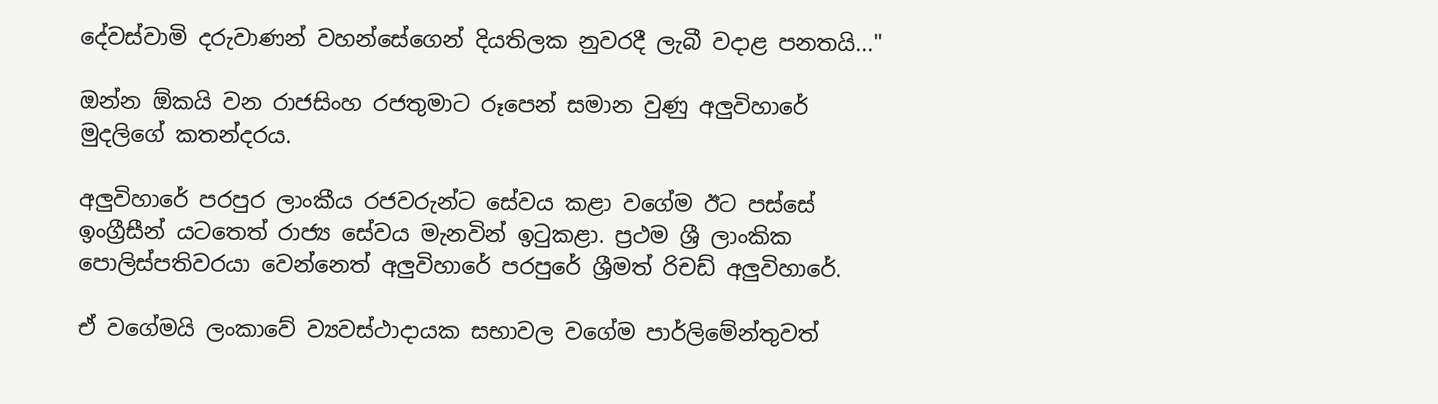දේවස්වාමි දරුවාණන් වහන්සේගෙන් දියතිලක නුවරදී ලැබී වදාළ පනතයි..."

ඔන්න ඕකයි වන රාජසිංහ රජතුමාට රූපෙන් සමාන වුණු අලුවිහාරේ මුදලිගේ කතන්දරය.

අලුවිහාරේ පරපුර ලාංකීය රජවරුන්ට සේවය කළා වගේම ඊට පස්සේ ඉංග්‍රීසීන් යටතෙත් රාජ්‍ය සේවය මැනවින් ඉටුකළා. ප්‍රථම ශ්‍රී ලාංකික පොලිස්පතිවරයා වෙන්නෙත් අලුවිහාරේ පරපුරේ ශ්‍රීමත් රිචඩ් අලුවිහාරේ.

ඒ වගේමයි ලංකාවේ ව්‍යවස්ථාදායක සභාවල වගේම පාර්ලිමේන්තුවත්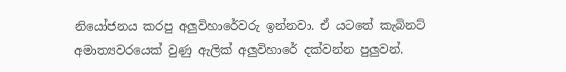නියෝජනය කරපු අලුවිහාරේවරු ඉන්නවා. ඒ යටතේ කැබිනට් අමාත්‍යවරයෙක් වුණු ඇලික් අලුවිහාරේ දක්වන්න පුලුවන්.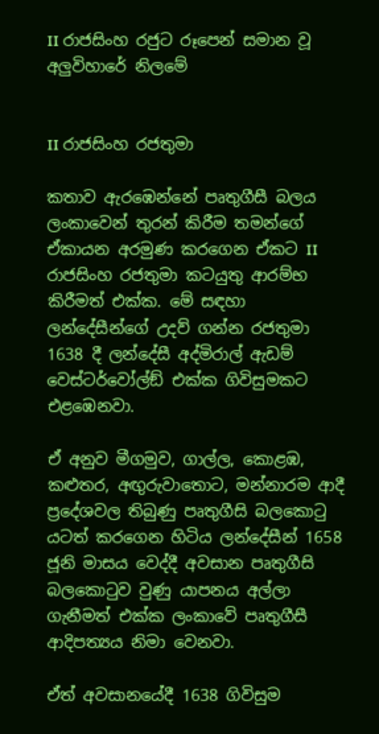II රාජසිංහ රජුට රූපෙන් සමාන වූ අලුවිහාරේ නිලමේ


II රාජසිංහ රජතුමා

කතාව ඇරඹෙන්නේ පෘතුගීසී බලය ලංකාවෙන් තුරන් කිරීම තමන්ගේ ඒකායන අරමුණ කරගෙන ඒකට II රාජසිංහ රජතුමා කටයුතු ආරම්භ කිරීමත් එක්ක. මේ සඳහා ලන්දේසීන්ගේ උදව් ගන්න රජතුමා 1638 දී ලන්දේසී අද්මිරාල් ඇඩම් වෙස්ටර්වෝල්ඞ් එක්ක ගිවිසුමකට එළඹෙනවා.

ඒ අනුව මීගමුව, ගාල්ල, කොළඹ, කළුතර, අඟුරුවාතොට, මන්නාරම ආදී ප්‍රදේශවල තිබුණු පෘතුගීසි බලකොටු යටත් කරගෙන හිටිය ලන්දේසීන් 1658 ජූනි මාසය වෙද්දී අවසාන පෘතුගීසි බලකොටුව වුණු යාපනය අල්ලා ගැනීමත් එක්ක ලංකාවේ පෘතුගීසී ආදිපත්‍යය නිමා වෙනවා.

ඒත් අවසානයේදී 1638 ගිවිසුම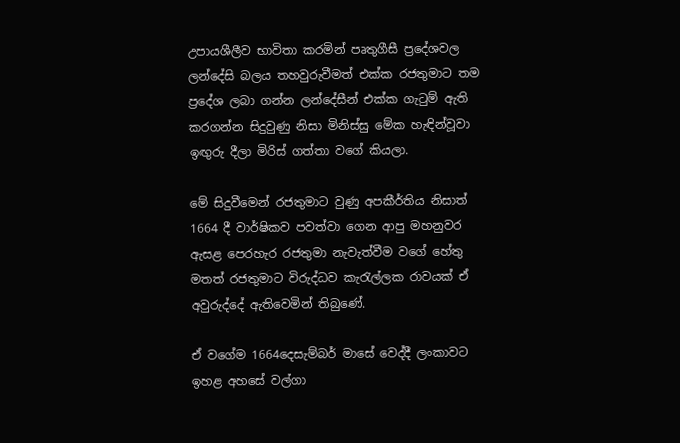උපායශීලීව භාවිතා කරමින් පෘතුගීසී ප්‍රදේශවල ලන්දේසි බලය තහවුරුවීමත් එක්ක රජතුමාට තම ප්‍රදේශ ලබා ගන්න ලන්දේසීන් එක්ක ගැටුම් ඇති කරගන්න සිදුවුණු නිසා මිනිස්සු මේක හැඳින්වූවා ඉඟුරු දීලා මිරිස් ගත්තා වගේ කියලා.

මේ සිදුවීමෙන් රජතුමාට වුණු අපකීර්තිය නිසාත් 1664 දී වාර්ෂිකව පවත්වා ගෙන ආපු මහනුවර ඇසළ පෙරහැර රජතුමා නැවැත්වීම වගේ හේතු මතත් රජතුමාට විරුද්ධව කැරැල්ලක රාවයක් ඒ අවුරුද්දේ ඇතිවෙමින් තිබුණේ.

ඒ වගේම 1664දෙසැම්බර් මාසේ වෙද්දී ලංකාවට ඉහළ අහසේ වල්ගා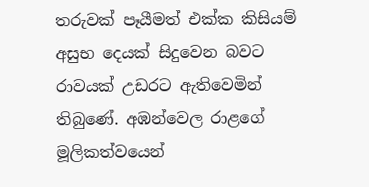තරුවක් පෑයීමත් එක්ක කිසියම් අසුභ දෙයක් සිදුවෙන බවට රාවයක් උඩරට ඇතිවෙමින් තිබුණේ. අඹන්වෙල රාළගේ මූලිකත්වයෙන්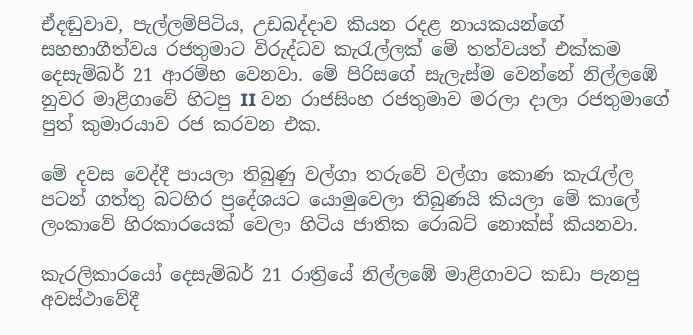ඒදඬුවාව, පැල්ලම්පිටිය, උඩබද්දාව කියන රදළ නායකයන්ගේ සහභාගීත්වය රජතුමාට විරුද්ධව කැරැල්ලක් මේ තත්වයත් එක්කම දෙසැම්බර් 21 ආරම්භ වෙනවා. මේ පිරිසගේ සැලැස්ම වෙන්නේ නිල්ලඹේ නුවර මාළිගාවේ හිටපු II වන රාජසිංහ රජතුමාව මරලා දාලා රජතුමාගේ පුත් කුමාරයාව රජ කරවන එක.

මේ දවස වෙද්දී පායලා තිබුණු වල්ගා තරුවේ වල්ගා කොණ කැරැල්ල පටන් ගත්තු බටහිර ප්‍රදේශයට යොමුවෙලා තිබුණයි කියලා මේ කාලේ ලංකාවේ හිරකාරයෙක් වෙලා හිටිය ජාතික රොබට් නොක්ස් කියනවා.

කැරලිකාරයෝ දෙසැම්බර් 21 රාත්‍රියේ නිල්ලඹේ මාළිගාවට කඩා පැනපු අවස්ථාවේදී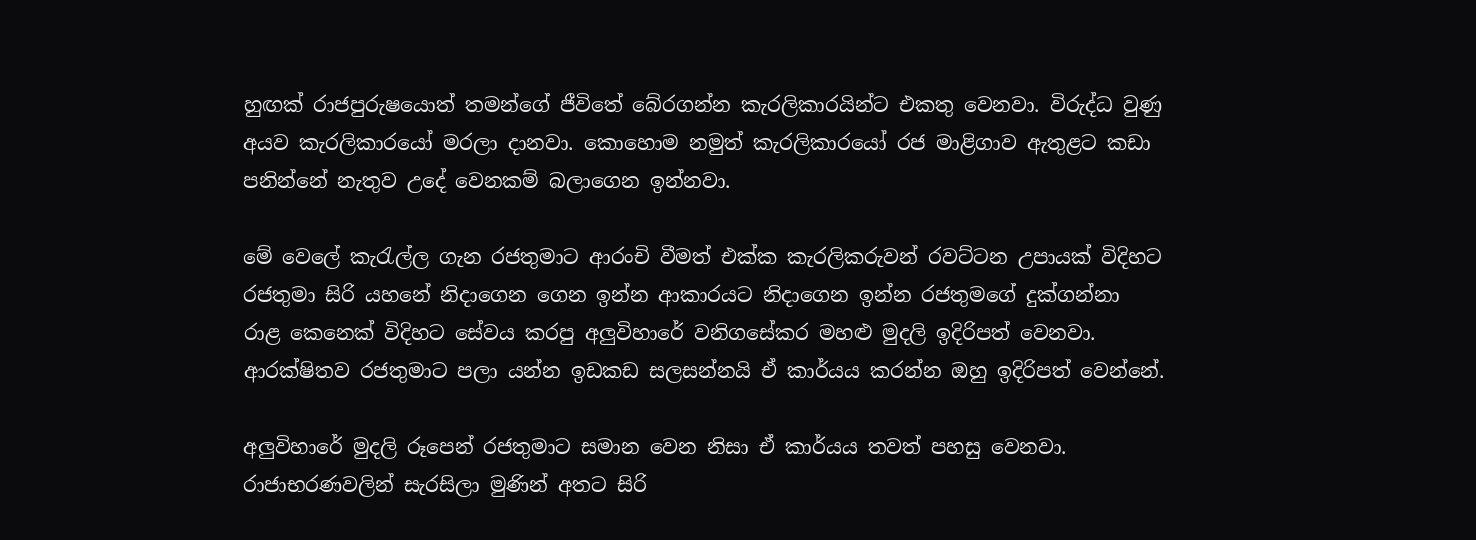හුඟක් රාජපුරුෂයොත් තමන්ගේ ජීවිතේ බේරගන්න කැරලිකාරයින්ට එකතු වෙනවා. විරුද්ධ වුණු අයව කැරලිකාරයෝ මරලා දානවා. කොහොම නමුත් කැරලිකාරයෝ රජ මාළිගාව ඇතුළට කඩා පනින්නේ නැතුව උදේ වෙනකම් බලාගෙන ඉන්නවා.

මේ වෙලේ කැරැල්ල ගැන රජතුමාට ආරංචි වීමත් එක්ක කැරලිකරුවන් රවට්ටන උපායක් විදිහට රජතුමා සිරි යහනේ නිදාගෙන ගෙන ඉන්න ආකාරයට නිදාගෙන ඉන්න රජතුමගේ දුක්ගන්නා රාළ කෙනෙක් විදිහට සේවය කරපු අලුවිහාරේ වනිගසේකර මහළු මුදලි ඉදිරිපත් වෙනවා. ආරක්ෂිතව රජතුමාට පලා යන්න ඉඩකඩ සලසන්නයි ඒ කාර්යය කරන්න ඔහු ඉදිරිපත් වෙන්නේ.

අලුවිහාරේ මුදලි රූපෙන් රජතුමාට සමාන වෙන නිසා ඒ කාර්යය තවත් පහසු වෙනවා. රාජාභරණවලින් සැරසිලා මුණින් අතට සිරි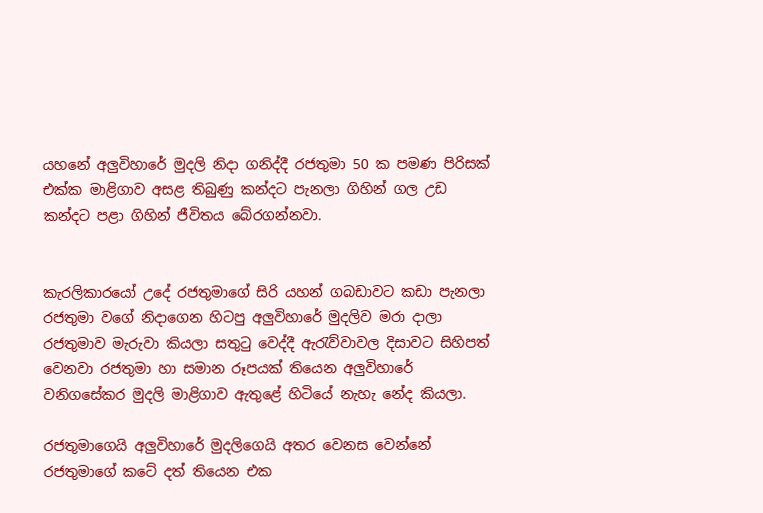යහනේ අලුවිහාරේ මුදලි නිදා ගනිද්දී රජතුමා 50 ක පමණ පිරිසක් එක්ක මාළිගාව අසළ තිබුණු කන්දට පැනලා ගිහින් ගල උඩ කන්දට පළා ගිහින් ජීවිතය බේරගන්නවා.


කැරලිකාරයෝ උදේ රජතුමාගේ සිරි යහන් ගබඩාවට කඩා පැනලා රජතුමා වගේ නිදාගෙන හිටපු අලුවිහාරේ මුදලිව මරා දාලා රජතුමාව මැරුවා කියලා සතුටු වෙද්දී ඇරැව්වාවල දිසාවට සිහිපත් වෙනවා රජතුමා හා සමාන රූපයක් තියෙන අලුවිහාරේ වනිගසේකර මුදලි මාළිගාව ඇතුළේ හිටියේ නැහැ නේද කියලා.

රජතුමාගෙයි අලුවිහාරේ මුදලිගෙයි අතර වෙනස වෙන්නේ රජතුමාගේ කටේ දත් තියෙන එක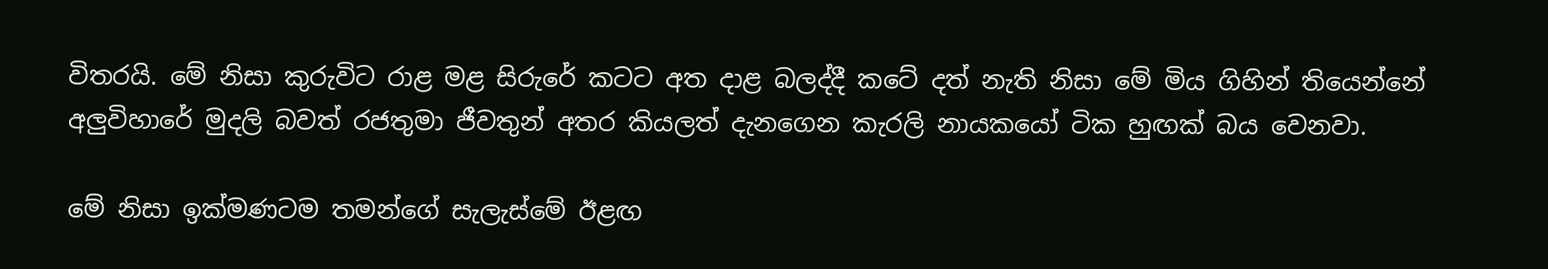විතරයි. මේ නිසා කුරුවිට රාළ මළ සිරුරේ කටට අත දාළ බලද්දී කටේ දත් නැති නිසා මේ මිය ගිහින් තියෙන්නේ අලුවිහාරේ මුදලි බවත් රජතුමා ජීවතුන් අතර කියලත් දැනගෙන කැරලි නායකයෝ ටික හුඟක් බය වෙනවා.

මේ නිසා ඉක්මණටම තමන්ගේ සැලැස්මේ ඊළඟ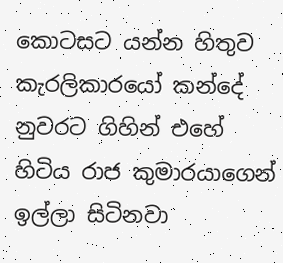කොටසට යන්න හිතුව කැරලිකාරයෝ කන්දේ නුවරට ගිහින් එහේ හිටිය රාජ කුමාරයාගෙන් ඉල්ලා සිටිනවා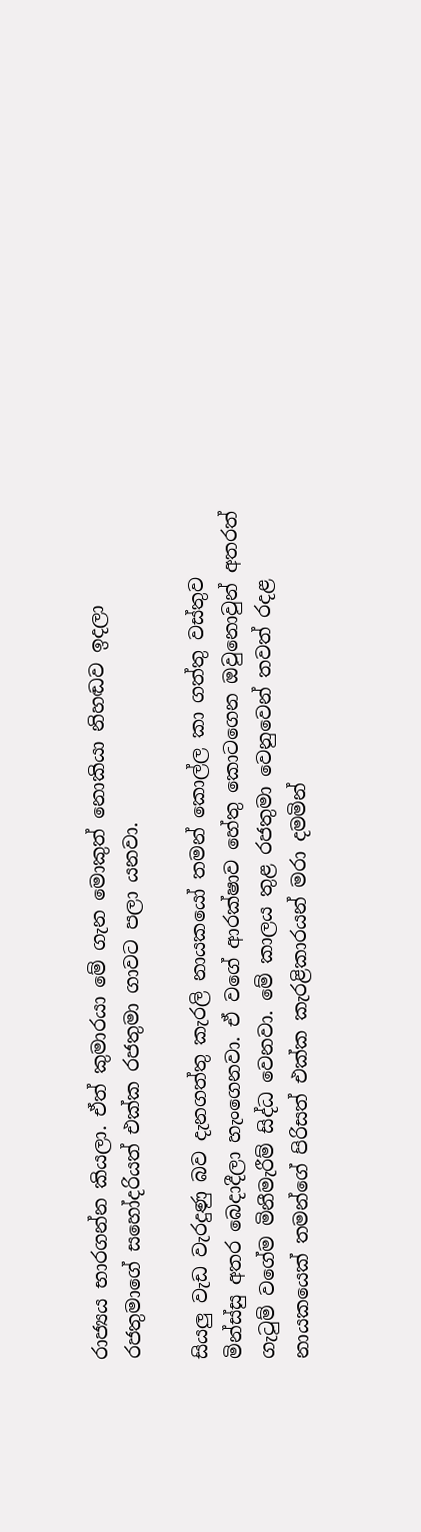රාජ්‍යය භාරගන්න කියලා. ඒත් කුමාරයා මේ ගැන මොකුත් නොකියා නිහඬව ඉදලා රජතුමාගේ සහෝදරියත් එක්ක රජතුමා ගාවට පලා යනවා.

සියලු වැඩ වැරදුණු බව දැනගත්තු කැරලි නායකයෝ තමන් කොල්ල කා ගත්තු වස්තුව මින්ස්සු අතර බෙදාදීලා හැංගෙනවා. ඒ වගේ ආරක්ෂාව හේතු කොටගෙන ඔවුනොවුන් අතරත් ගැටුම් වගේම මිනීමැරීම් සිද්ධ වෙනවා. මේ කාලය තුළ රජතුමා වෙනුවෙන් තවත් රදළ නායකයෙක් තමන්ගේ පිරිසත් එක්ක කැරළිකාරයන් මරා දමමින්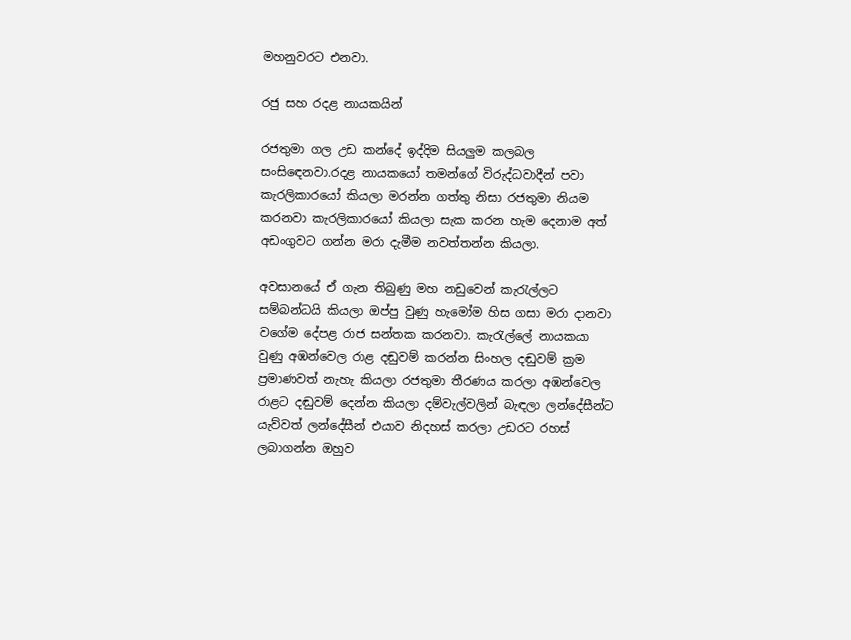මහනුවරට එනවා.

රජු සහ රදළ නායකයින්

රජතුමා ගල උඩ කන්දේ ඉද්දිම සියලුම කලබල සංසිඳෙනවා.රදළ නායකයෝ තමන්ගේ විරුද්ධවාදීන් පවා කැරලිකාරයෝ කියලා මරන්න ගත්තු නිසා රජතුමා නියම කරනවා කැරලිකාරයෝ කියලා සැක කරන හැම දෙනාම අත් අඩංගුවට ගන්න මරා දැමීම නවත්තන්න කියලා.

අවසානයේ ඒ ගැන තිබුණු මහ නඩුවෙන් කැරැල්ලට සම්බන්ධයි කියලා ඔප්පු වුණු හැමෝම හිස ගසා මරා දානවා වගේම දේපළ රාජ සන්තක කරනවා. කැරැල්ලේ නායකයා වුණු අඹන්වෙල රාළ දඬුවම් කරන්න සිංහල දඬුවම් ක්‍රම ප්‍රමාණවත් නැහැ කියලා රජතුමා තීරණය කරලා අඹන්වෙල රාළට දඬුවම් දෙන්න කියලා දම්වැල්වලින් බැඳලා ලන්දේසීන්ට යැව්වත් ලන්දේසීන් එයාව නිදහස් කරලා උඩරට රහස් ලබාගන්න ඔහුව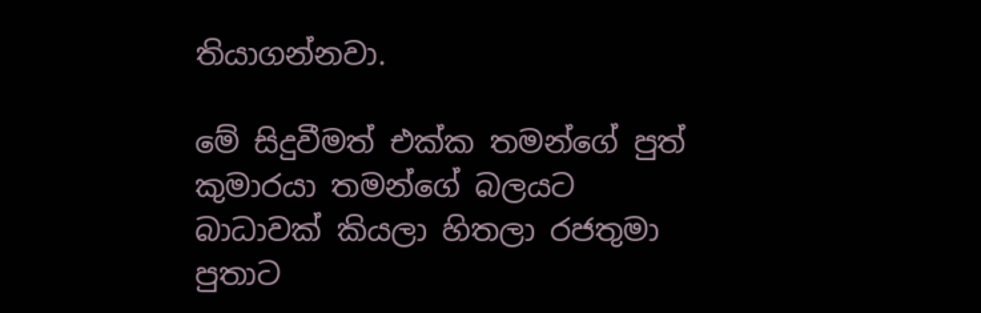තියාගන්නවා.

මේ සිදුවීමත් එක්ක තමන්ගේ පුත් කුමාරයා තමන්ගේ බලයට බාධාවක් කියලා හිතලා රජතුමා පුතාට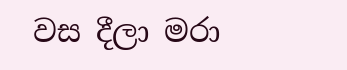වස දීලා මරා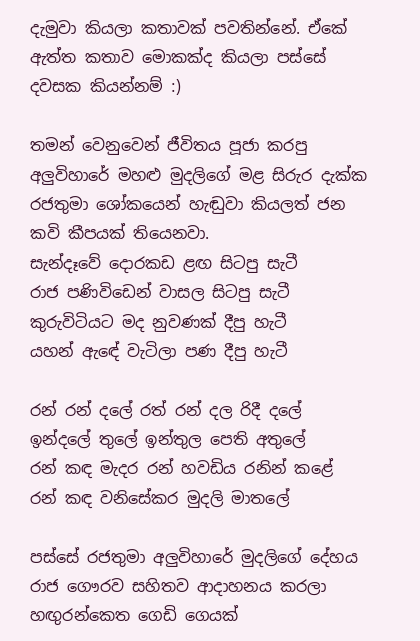දැමුවා කියලා කතාවක් පවතින්නේ. ඒකේ ඇත්ත කතාව මොකක්ද කියලා පස්සේ දවසක කියන්නම් :)

තමන් වෙනුවෙන් ජීවිතය පූජා කරපු අලුවිහාරේ මහළු මුදලිගේ මළ සිරුර දැක්ක රජතුමා ශෝකයෙන් හැඬුවා කියලත් ජන කවි කීපයක් තියෙනවා.
සැන්දෑවේ දොරකඩ ළඟ සිටපු සැටී
රාජ පණිවිඩෙන් වාසල සිටපු සැටී
කුරුවිටියට මද නුවණක් දීපු හැටී
යහන් ඇඳේ වැටිලා පණ දීපු හැටී

රන් රන් දලේ රත් රන් දල රිදී දලේ
ඉන්දලේ තුලේ ඉන්තුල පෙති අතුලේ
රන් කඳ මැදර රන් හවඩිය රනින් කළේ
රන් කඳ වනිසේකර මුදලි මාතලේ

පස්සේ රජතුමා අලුවිහාරේ මුදලිගේ දේහය රාජ ගෞරව සහිතව ආදාහනය කරලා හඟුරන්කෙත ගෙඩි ගෙයක්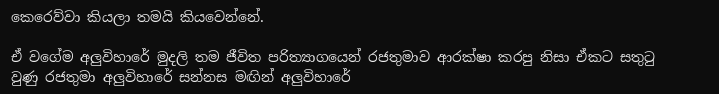කෙරෙව්වා කියලා තමයි කියවෙන්නේ.

ඒ වගේම අලුවිහාරේ මුදලි තම ජීවිත පරිත්‍යාගයෙන් රජතුමාව ආරක්ෂා කරපු නිසා ඒකට සතුටු වුණු රජතුමා අලුවිහාරේ සන්නස මඟින් අලුවිහාරේ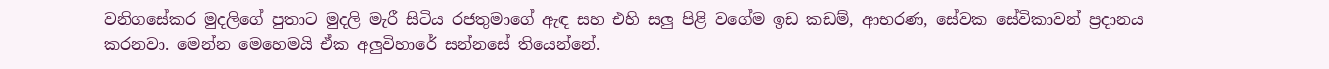වනිගසේකර මුදලිගේ පුතාට මුදලි මැරී සිටිය රජතුමාගේ ඇඳ සහ එහි සලු පිළි වගේම ඉඩ කඩම්, ආභරණ, සේවක සේවිකාවන් ප්‍රදානය කරනවා. මෙන්න මෙහෙමයි ඒක අලුවිහාරේ සන්නසේ තියෙන්නේ.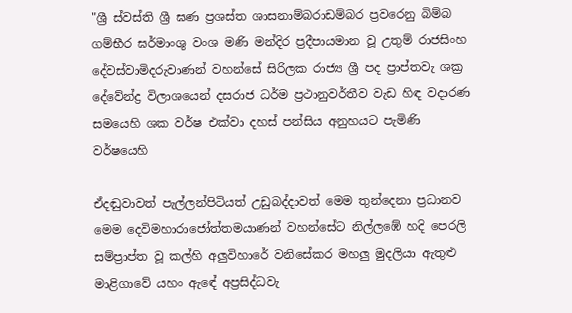"ශ්‍රී ස්වස්ති ශ්‍රී ඝණ ප්‍රශස්ත ශාසනාම්බරාඩම්බර ප්‍රවරෙනු බිම්බ ගම්භීර ඝර්මාංශු වංශ මණි මන්දිර ප්‍රදීපායමාන වූ උතුම් රාජසිංහ දේවස්වාමිදරුවාණන් වහන්සේ සිරිලක රාජ්‍ය ශ්‍රී පද ප්‍රාප්තවැ ශක්‍ර දේවේන්ද්‍ර විලාශයෙන් දසරාජ ධර්ම ප්‍රථානුවර්තීව වැඩ හිඳ වදාරණ සමයෙහි ශක වර්ෂ එක්වා දහස් පන්සිය අනුහයට පැමිණි වර්ෂයෙහි

ඒදඬුවාවත් පැල්ලන්පිටියත් උඩුබද්දාවත් මෙම තුන්දෙනා ප්‍රධානව මෙම දෙවිමහාරාජෝත්තමයාණන් වහන්සේට නිල්ලඹේ හදි පෙරලි සම්ප්‍රාප්ත වූ කල්හි අලුවිහාරේ වනිසේකර මහලු මුදලියා ඇතුළු මාළිගාවේ යහං ඇඳේ අප්‍රසිද්ධවැ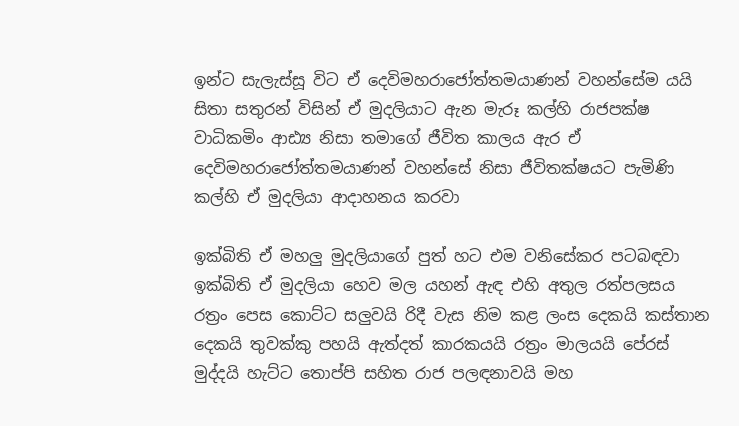ඉන්ට සැලැස්සූ විට ඒ දෙවිමහරාජෝත්තමයාණන් වහන්සේම යයි සිතා සතුරන් විසින් ඒ මුදලියාට ඇන මැරූ කල්හි රාජපක්ෂ වාධිකමිං ආඪ්‍ය නිසා තමාගේ ජීවිත කාලය ඇර ඒ දෙවිමහරාජෝත්තමයාණන් වහන්සේ නිසා ජීවිතක්ෂයට පැමිණි කල්හි ඒ මුදලියා ආදාහනය කරවා

ඉක්බිති ඒ මහලු මුදලියාගේ පුත් හට එම වනිසේකර පටබඳවා ඉක්බිති ඒ මුදලියා හෙව මල යහන් ඇඳ එහි අතුල රත්පලසය රත්‍රං පෙස කොට්ට සලුවයි රිදී වැස නිම කළ ලංස දෙකයි කස්තාන දෙකයි තුවක්කු පහයි ඇත්දත් කාරකයයි රත්‍රං මාලයයි පේරස් මුද්දයි හැට්ට තොප්පි සහිත රාජ පලඳනාවයි මහ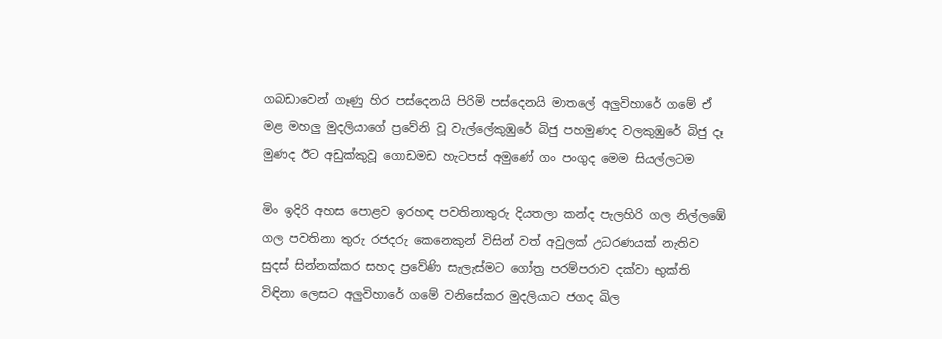ගබඩාවෙන් ගෑණු හිර පස්දෙනයි පිරිමි පස්දෙනයි මාතලේ අලුවිහාරේ ගමේ ඒ මළ මහලු මුදලියාගේ ප්‍රවේනි වූ වැල්ලේකුඹුරේ බිජු පහමුණද වලකුඹුරේ බිජු දෑ මුණද ඊට අඩුක්කුවූ ගොඩමඩ හැටපස් අමුණේ ගං පංගුද මෙම සියල්ලටම

මිං ඉදිරි අහස පොළව ඉරහඳ පවතිනාතුරු දියතලා කන්ද පැලහිරි ගල නිල්ලඹේ ගල පවතිනා තුරු රජදරු කෙනෙකුන් විසින් වත් අවුලක් උධරණයක් නැතිව සුදස් සින්නක්කර සහද ප්‍රවේණි සැලැස්මට ගෝත්‍ර පරම්පරාව දක්වා භුක්ති විඳිනා ලෙසට අලුවිහාරේ ගමේ වනිසේකර මුදලියාට ජගද ඛිල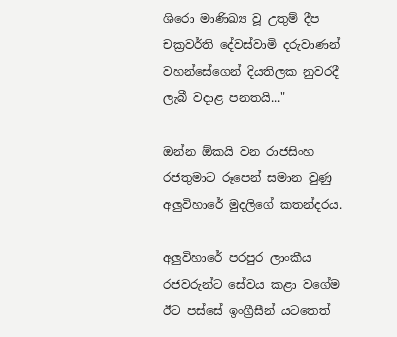ශිරො මාණිඛ්‍ය වූ උතුම් දීප චක්‍රවර්ති දේවස්වාමි දරුවාණන් වහන්සේගෙන් දියතිලක නුවරදී ලැබී වදාළ පනතයි..."

ඔන්න ඕකයි වන රාජසිංහ රජතුමාට රූපෙන් සමාන වුණු අලුවිහාරේ මුදලිගේ කතන්දරය.

අලුවිහාරේ පරපුර ලාංකීය රජවරුන්ට සේවය කළා වගේම ඊට පස්සේ ඉංග්‍රීසීන් යටතෙත්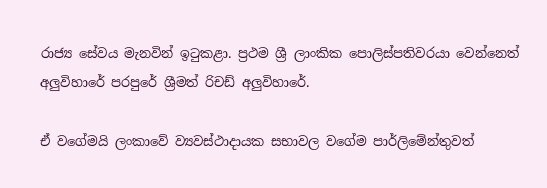රාජ්‍ය සේවය මැනවින් ඉටුකළා. ප්‍රථම ශ්‍රී ලාංකික පොලිස්පතිවරයා වෙන්නෙත් අලුවිහාරේ පරපුරේ ශ්‍රීමත් රිචඩ් අලුවිහාරේ.

ඒ වගේමයි ලංකාවේ ව්‍යවස්ථාදායක සභාවල වගේම පාර්ලිමේන්තුවත්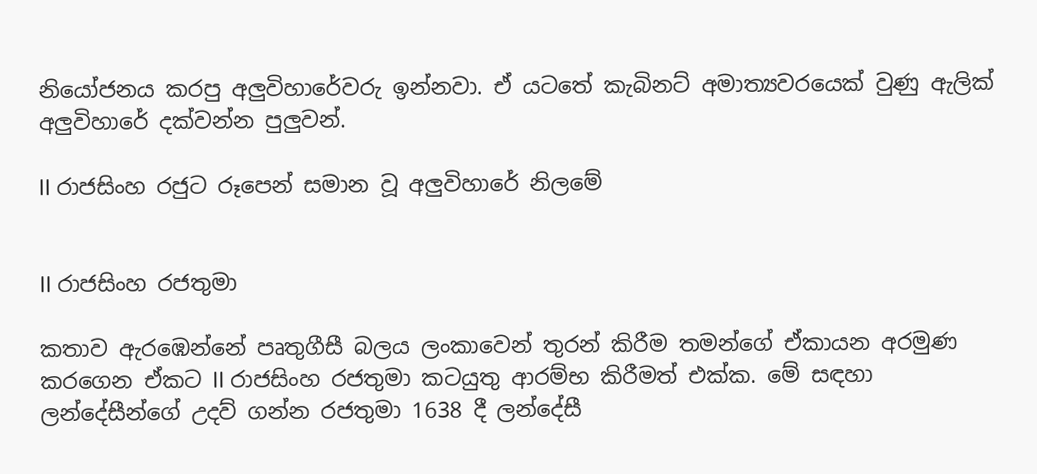නියෝජනය කරපු අලුවිහාරේවරු ඉන්නවා. ඒ යටතේ කැබිනට් අමාත්‍යවරයෙක් වුණු ඇලික් අලුවිහාරේ දක්වන්න පුලුවන්.

II රාජසිංහ රජුට රූපෙන් සමාන වූ අලුවිහාරේ නිලමේ


II රාජසිංහ රජතුමා

කතාව ඇරඹෙන්නේ පෘතුගීසී බලය ලංකාවෙන් තුරන් කිරීම තමන්ගේ ඒකායන අරමුණ කරගෙන ඒකට II රාජසිංහ රජතුමා කටයුතු ආරම්භ කිරීමත් එක්ක. මේ සඳහා ලන්දේසීන්ගේ උදව් ගන්න රජතුමා 1638 දී ලන්දේසී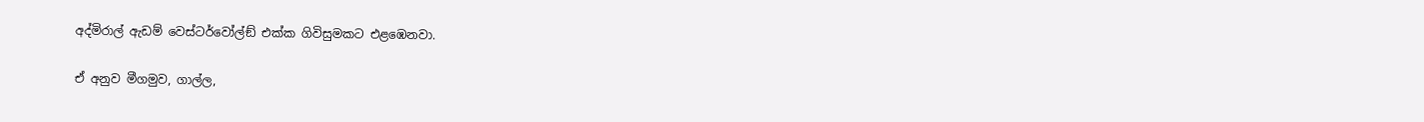අද්මිරාල් ඇඩම් වෙස්ටර්වෝල්ඞ් එක්ක ගිවිසුමකට එළඹෙනවා.

ඒ අනුව මීගමුව, ගාල්ල,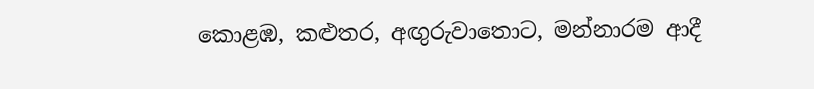කොළඹ, කළුතර, අඟුරුවාතොට, මන්නාරම ආදී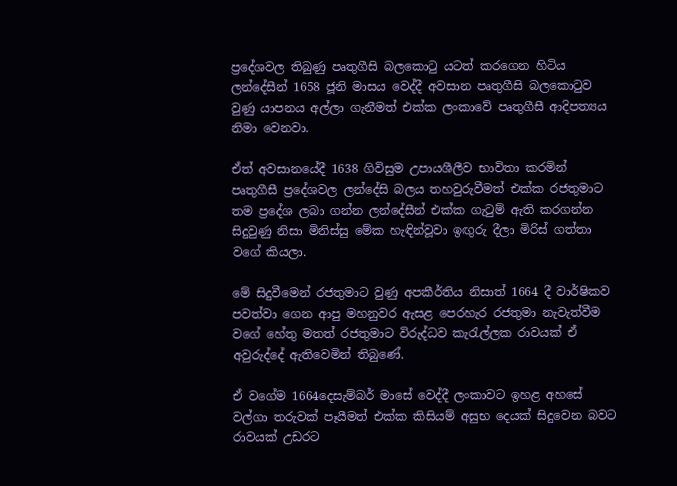ප්‍රදේශවල තිබුණු පෘතුගීසි බලකොටු යටත් කරගෙන හිටිය ලන්දේසීන් 1658 ජූනි මාසය වෙද්දී අවසාන පෘතුගීසි බලකොටුව වුණු යාපනය අල්ලා ගැනීමත් එක්ක ලංකාවේ පෘතුගීසී ආදිපත්‍යය නිමා වෙනවා.

ඒත් අවසානයේදී 1638 ගිවිසුම උපායශීලීව භාවිතා කරමින් පෘතුගීසී ප්‍රදේශවල ලන්දේසි බලය තහවුරුවීමත් එක්ක රජතුමාට තම ප්‍රදේශ ලබා ගන්න ලන්දේසීන් එක්ක ගැටුම් ඇති කරගන්න සිදුවුණු නිසා මිනිස්සු මේක හැඳින්වූවා ඉඟුරු දීලා මිරිස් ගත්තා වගේ කියලා.

මේ සිදුවීමෙන් රජතුමාට වුණු අපකීර්තිය නිසාත් 1664 දී වාර්ෂිකව පවත්වා ගෙන ආපු මහනුවර ඇසළ පෙරහැර රජතුමා නැවැත්වීම වගේ හේතු මතත් රජතුමාට විරුද්ධව කැරැල්ලක රාවයක් ඒ අවුරුද්දේ ඇතිවෙමින් තිබුණේ.

ඒ වගේම 1664දෙසැම්බර් මාසේ වෙද්දී ලංකාවට ඉහළ අහසේ වල්ගා තරුවක් පෑයීමත් එක්ක කිසියම් අසුභ දෙයක් සිදුවෙන බවට රාවයක් උඩරට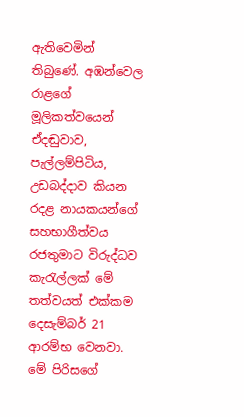ඇතිවෙමින් තිබුණේ. අඹන්වෙල රාළගේ මූලිකත්වයෙන් ඒදඬුවාව, පැල්ලම්පිටිය, උඩබද්දාව කියන රදළ නායකයන්ගේ සහභාගීත්වය රජතුමාට විරුද්ධව කැරැල්ලක් මේ තත්වයත් එක්කම දෙසැම්බර් 21 ආරම්භ වෙනවා. මේ පිරිසගේ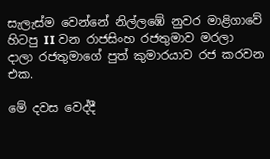සැලැස්ම වෙන්නේ නිල්ලඹේ නුවර මාළිගාවේ හිටපු II වන රාජසිංහ රජතුමාව මරලා දාලා රජතුමාගේ පුත් කුමාරයාව රජ කරවන එක.

මේ දවස වෙද්දී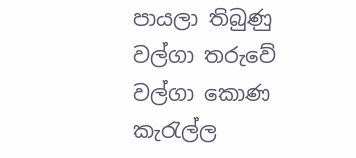පායලා තිබුණු වල්ගා තරුවේ වල්ගා කොණ කැරැල්ල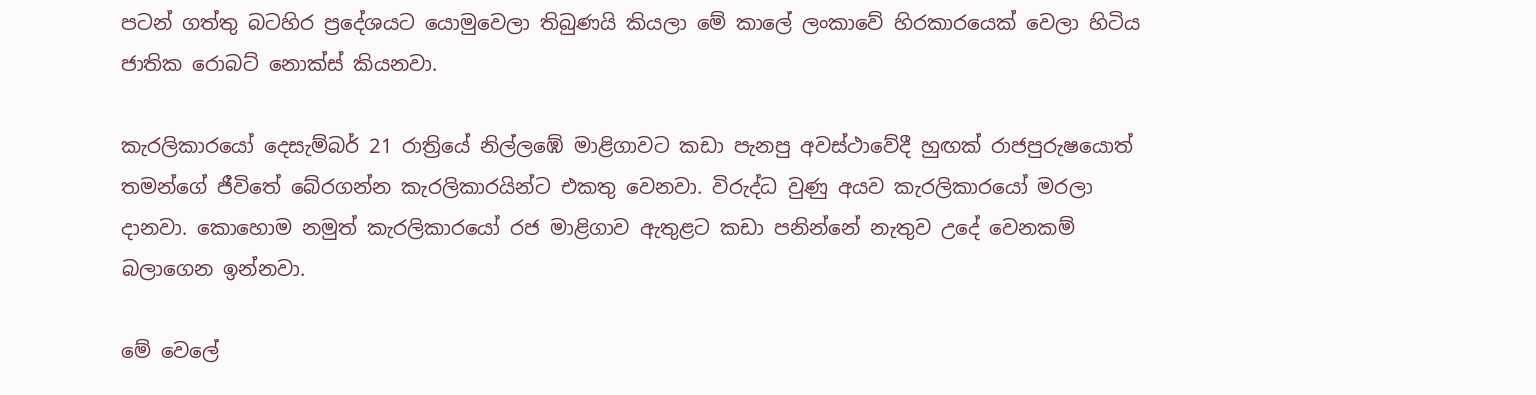පටන් ගත්තු බටහිර ප්‍රදේශයට යොමුවෙලා තිබුණයි කියලා මේ කාලේ ලංකාවේ හිරකාරයෙක් වෙලා හිටිය ජාතික රොබට් නොක්ස් කියනවා.

කැරලිකාරයෝ දෙසැම්බර් 21 රාත්‍රියේ නිල්ලඹේ මාළිගාවට කඩා පැනපු අවස්ථාවේදී හුඟක් රාජපුරුෂයොත් තමන්ගේ ජීවිතේ බේරගන්න කැරලිකාරයින්ට එකතු වෙනවා. විරුද්ධ වුණු අයව කැරලිකාරයෝ මරලා දානවා. කොහොම නමුත් කැරලිකාරයෝ රජ මාළිගාව ඇතුළට කඩා පනින්නේ නැතුව උදේ වෙනකම් බලාගෙන ඉන්නවා.

මේ වෙලේ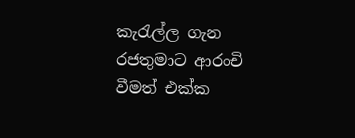කැරැල්ල ගැන රජතුමාට ආරංචි වීමත් එක්ක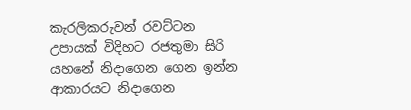කැරලිකරුවන් රවට්ටන උපායක් විදිහට රජතුමා සිරි යහනේ නිදාගෙන ගෙන ඉන්න ආකාරයට නිදාගෙන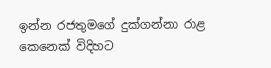ඉන්න රජතුමගේ දුක්ගන්නා රාළ කෙනෙක් විදිහට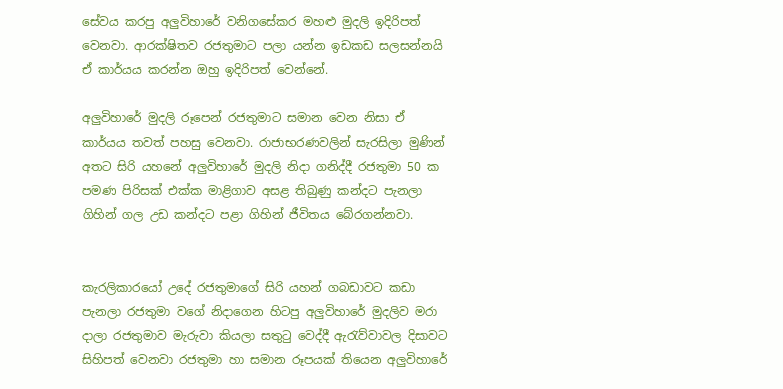සේවය කරපු අලුවිහාරේ වනිගසේකර මහළු මුදලි ඉදිරිපත් වෙනවා. ආරක්ෂිතව රජතුමාට පලා යන්න ඉඩකඩ සලසන්නයි ඒ කාර්යය කරන්න ඔහු ඉදිරිපත් වෙන්නේ.

අලුවිහාරේ මුදලි රූපෙන් රජතුමාට සමාන වෙන නිසා ඒ කාර්යය තවත් පහසු වෙනවා. රාජාභරණවලින් සැරසිලා මුණින් අතට සිරි යහනේ අලුවිහාරේ මුදලි නිදා ගනිද්දී රජතුමා 50 ක පමණ පිරිසක් එක්ක මාළිගාව අසළ තිබුණු කන්දට පැනලා ගිහින් ගල උඩ කන්දට පළා ගිහින් ජීවිතය බේරගන්නවා.


කැරලිකාරයෝ උදේ රජතුමාගේ සිරි යහන් ගබඩාවට කඩා පැනලා රජතුමා වගේ නිදාගෙන හිටපු අලුවිහාරේ මුදලිව මරා දාලා රජතුමාව මැරුවා කියලා සතුටු වෙද්දී ඇරැව්වාවල දිසාවට සිහිපත් වෙනවා රජතුමා හා සමාන රූපයක් තියෙන අලුවිහාරේ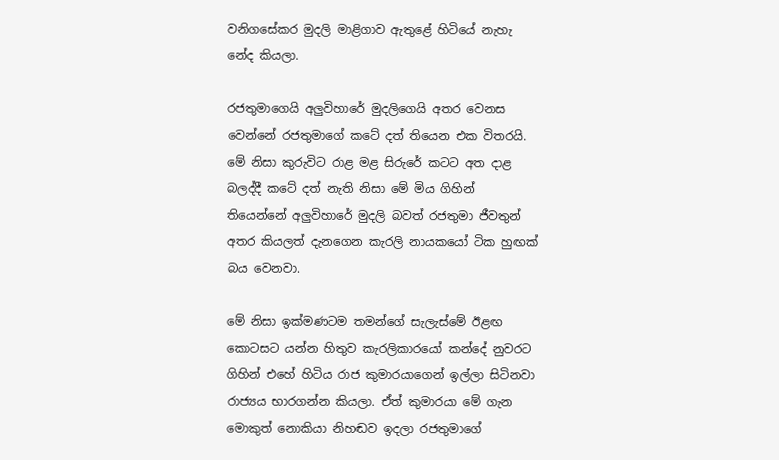වනිගසේකර මුදලි මාළිගාව ඇතුළේ හිටියේ නැහැ නේද කියලා.

රජතුමාගෙයි අලුවිහාරේ මුදලිගෙයි අතර වෙනස වෙන්නේ රජතුමාගේ කටේ දත් තියෙන එක විතරයි. මේ නිසා කුරුවිට රාළ මළ සිරුරේ කටට අත දාළ බලද්දී කටේ දත් නැති නිසා මේ මිය ගිහින් තියෙන්නේ අලුවිහාරේ මුදලි බවත් රජතුමා ජීවතුන් අතර කියලත් දැනගෙන කැරලි නායකයෝ ටික හුඟක් බය වෙනවා.

මේ නිසා ඉක්මණටම තමන්ගේ සැලැස්මේ ඊළඟ කොටසට යන්න හිතුව කැරලිකාරයෝ කන්දේ නුවරට ගිහින් එහේ හිටිය රාජ කුමාරයාගෙන් ඉල්ලා සිටිනවා රාජ්‍යය භාරගන්න කියලා. ඒත් කුමාරයා මේ ගැන මොකුත් නොකියා නිහඬව ඉදලා රජතුමාගේ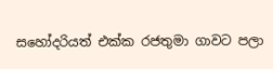සහෝදරියත් එක්ක රජතුමා ගාවට පලා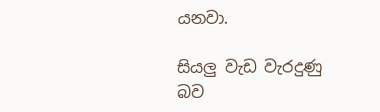යනවා.

සියලු වැඩ වැරදුණු බව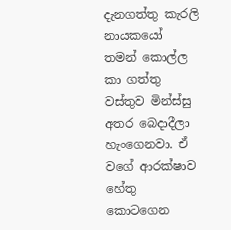දැනගත්තු කැරලි නායකයෝ තමන් කොල්ල කා ගත්තු වස්තුව මින්ස්සු අතර බෙදාදීලා හැංගෙනවා. ඒ වගේ ආරක්ෂාව හේතු කොටගෙන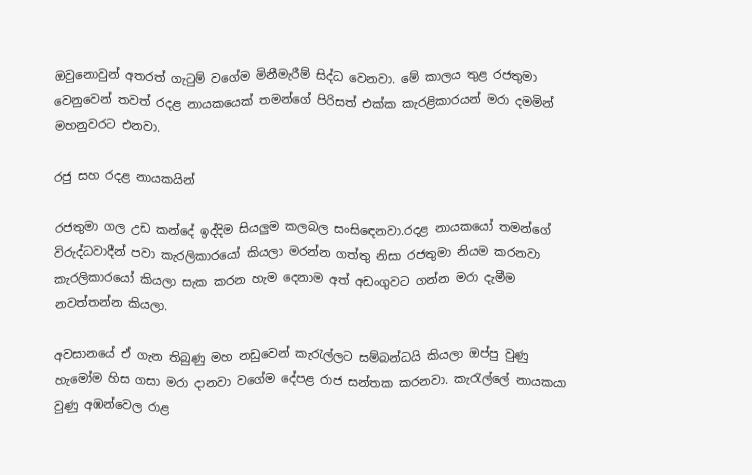ඔවුනොවුන් අතරත් ගැටුම් වගේම මිනීමැරීම් සිද්ධ වෙනවා. මේ කාලය තුළ රජතුමා වෙනුවෙන් තවත් රදළ නායකයෙක් තමන්ගේ පිරිසත් එක්ක කැරළිකාරයන් මරා දමමින් මහනුවරට එනවා.

රජු සහ රදළ නායකයින්

රජතුමා ගල උඩ කන්දේ ඉද්දිම සියලුම කලබල සංසිඳෙනවා.රදළ නායකයෝ තමන්ගේ විරුද්ධවාදීන් පවා කැරලිකාරයෝ කියලා මරන්න ගත්තු නිසා රජතුමා නියම කරනවා කැරලිකාරයෝ කියලා සැක කරන හැම දෙනාම අත් අඩංගුවට ගන්න මරා දැමීම නවත්තන්න කියලා.

අවසානයේ ඒ ගැන තිබුණු මහ නඩුවෙන් කැරැල්ලට සම්බන්ධයි කියලා ඔප්පු වුණු හැමෝම හිස ගසා මරා දානවා වගේම දේපළ රාජ සන්තක කරනවා. කැරැල්ලේ නායකයා වුණු අඹන්වෙල රාළ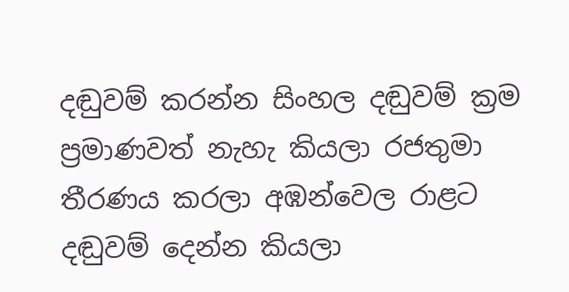දඬුවම් කරන්න සිංහල දඬුවම් ක්‍රම ප්‍රමාණවත් නැහැ කියලා රජතුමා තීරණය කරලා අඹන්වෙල රාළට දඬුවම් දෙන්න කියලා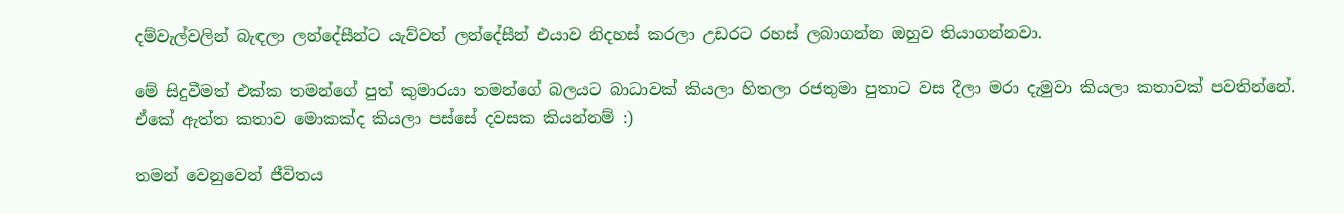දම්වැල්වලින් බැඳලා ලන්දේසීන්ට යැව්වත් ලන්දේසීන් එයාව නිදහස් කරලා උඩරට රහස් ලබාගන්න ඔහුව තියාගන්නවා.

මේ සිදුවීමත් එක්ක තමන්ගේ පුත් කුමාරයා තමන්ගේ බලයට බාධාවක් කියලා හිතලා රජතුමා පුතාට වස දීලා මරා දැමුවා කියලා කතාවක් පවතින්නේ. ඒකේ ඇත්ත කතාව මොකක්ද කියලා පස්සේ දවසක කියන්නම් :)

තමන් වෙනුවෙන් ජීවිතය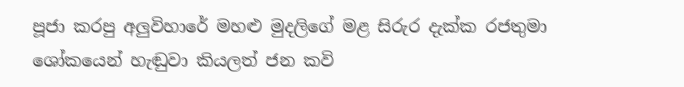පූජා කරපු අලුවිහාරේ මහළු මුදලිගේ මළ සිරුර දැක්ක රජතුමා ශෝකයෙන් හැඬුවා කියලත් ජන කවි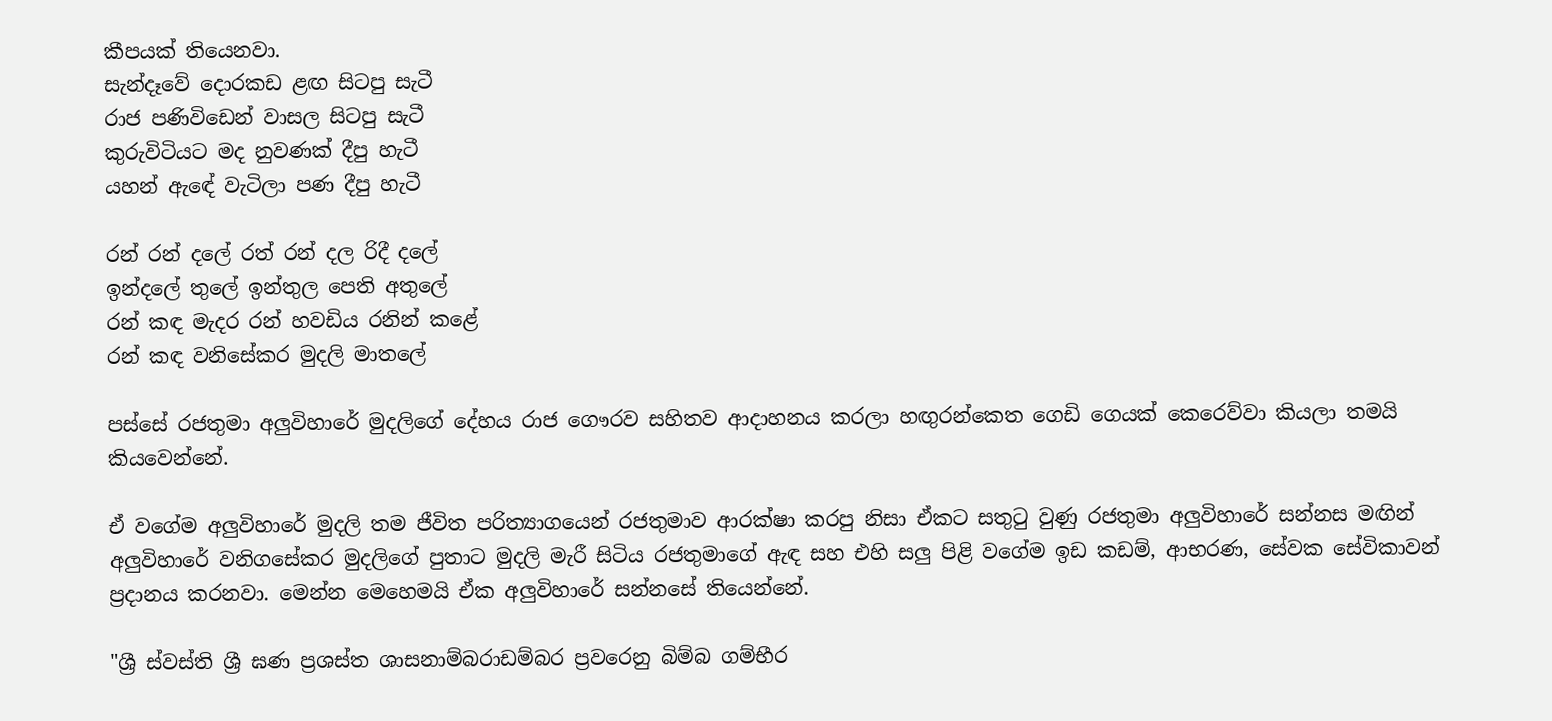කීපයක් තියෙනවා.
සැන්දෑවේ දොරකඩ ළඟ සිටපු සැටී
රාජ පණිවිඩෙන් වාසල සිටපු සැටී
කුරුවිටියට මද නුවණක් දීපු හැටී
යහන් ඇඳේ වැටිලා පණ දීපු හැටී

රන් රන් දලේ රත් රන් දල රිදී දලේ
ඉන්දලේ තුලේ ඉන්තුල පෙති අතුලේ
රන් කඳ මැදර රන් හවඩිය රනින් කළේ
රන් කඳ වනිසේකර මුදලි මාතලේ

පස්සේ රජතුමා අලුවිහාරේ මුදලිගේ දේහය රාජ ගෞරව සහිතව ආදාහනය කරලා හඟුරන්කෙත ගෙඩි ගෙයක් කෙරෙව්වා කියලා තමයි කියවෙන්නේ.

ඒ වගේම අලුවිහාරේ මුදලි තම ජීවිත පරිත්‍යාගයෙන් රජතුමාව ආරක්ෂා කරපු නිසා ඒකට සතුටු වුණු රජතුමා අලුවිහාරේ සන්නස මඟින් අලුවිහාරේ වනිගසේකර මුදලිගේ පුතාට මුදලි මැරී සිටිය රජතුමාගේ ඇඳ සහ එහි සලු පිළි වගේම ඉඩ කඩම්, ආභරණ, සේවක සේවිකාවන් ප්‍රදානය කරනවා. මෙන්න මෙහෙමයි ඒක අලුවිහාරේ සන්නසේ තියෙන්නේ.

"ශ්‍රී ස්වස්ති ශ්‍රී ඝණ ප්‍රශස්ත ශාසනාම්බරාඩම්බර ප්‍රවරෙනු බිම්බ ගම්භීර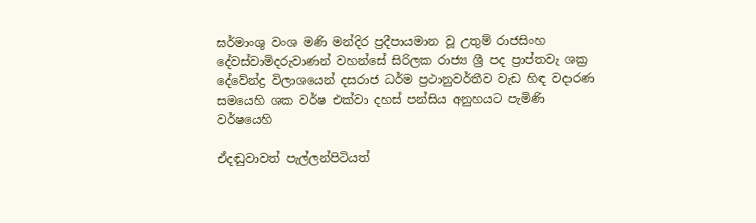ඝර්මාංශු වංශ මණි මන්දිර ප්‍රදීපායමාන වූ උතුම් රාජසිංහ දේවස්වාමිදරුවාණන් වහන්සේ සිරිලක රාජ්‍ය ශ්‍රී පද ප්‍රාප්තවැ ශක්‍ර දේවේන්ද්‍ර විලාශයෙන් දසරාජ ධර්ම ප්‍රථානුවර්තීව වැඩ හිඳ වදාරණ සමයෙහි ශක වර්ෂ එක්වා දහස් පන්සිය අනුහයට පැමිණි වර්ෂයෙහි

ඒදඬුවාවත් පැල්ලන්පිටියත්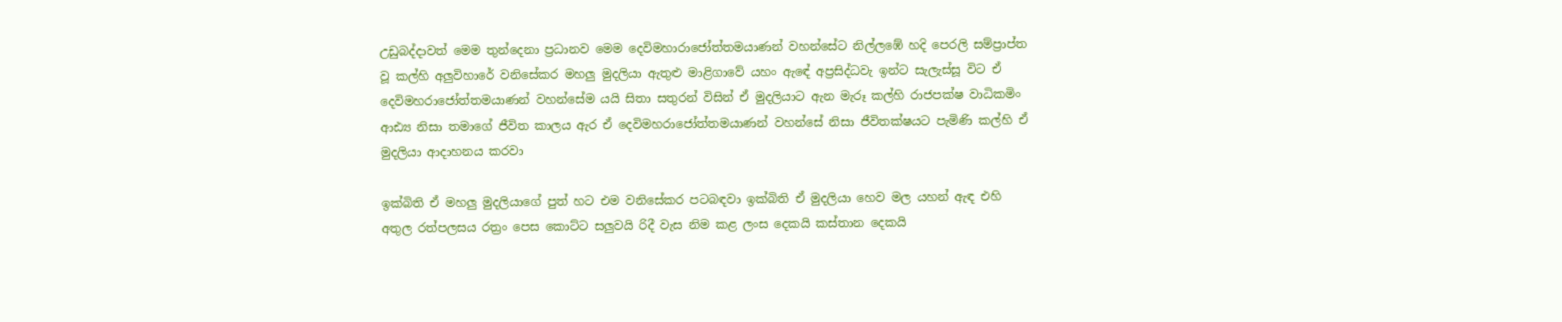උඩුබද්දාවත් මෙම තුන්දෙනා ප්‍රධානව මෙම දෙවිමහාරාජෝත්තමයාණන් වහන්සේට නිල්ලඹේ හදි පෙරලි සම්ප්‍රාප්ත වූ කල්හි අලුවිහාරේ වනිසේකර මහලු මුදලියා ඇතුළු මාළිගාවේ යහං ඇඳේ අප්‍රසිද්ධවැ ඉන්ට සැලැස්සූ විට ඒ දෙවිමහරාජෝත්තමයාණන් වහන්සේම යයි සිතා සතුරන් විසින් ඒ මුදලියාට ඇන මැරූ කල්හි රාජපක්ෂ වාධිකමිං ආඪ්‍ය නිසා තමාගේ ජීවිත කාලය ඇර ඒ දෙවිමහරාජෝත්තමයාණන් වහන්සේ නිසා ජීවිතක්ෂයට පැමිණි කල්හි ඒ මුදලියා ආදාහනය කරවා

ඉක්බිති ඒ මහලු මුදලියාගේ පුත් හට එම වනිසේකර පටබඳවා ඉක්බිති ඒ මුදලියා හෙව මල යහන් ඇඳ එහි අතුල රත්පලසය රත්‍රං පෙස කොට්ට සලුවයි රිදී වැස නිම කළ ලංස දෙකයි කස්තාන දෙකයි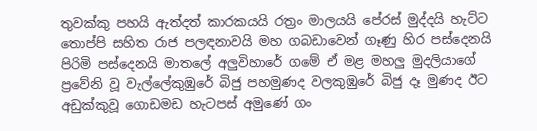තුවක්කු පහයි ඇත්දත් කාරකයයි රත්‍රං මාලයයි පේරස් මුද්දයි හැට්ට තොප්පි සහිත රාජ පලඳනාවයි මහ ගබඩාවෙන් ගෑණු හිර පස්දෙනයි පිරිමි පස්දෙනයි මාතලේ අලුවිහාරේ ගමේ ඒ මළ මහලු මුදලියාගේ ප්‍රවේනි වූ වැල්ලේකුඹුරේ බිජු පහමුණද වලකුඹුරේ බිජු දෑ මුණද ඊට අඩුක්කුවූ ගොඩමඩ හැටපස් අමුණේ ගං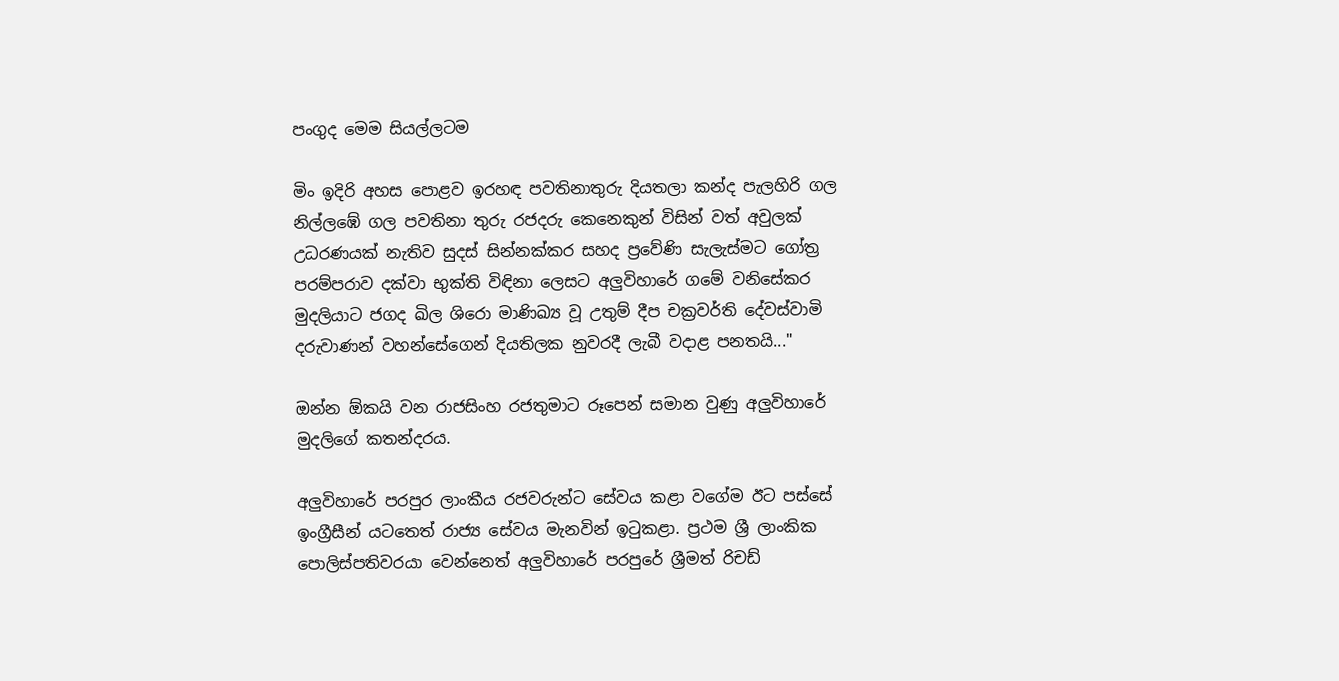පංගුද මෙම සියල්ලටම

මිං ඉදිරි අහස පොළව ඉරහඳ පවතිනාතුරු දියතලා කන්ද පැලහිරි ගල නිල්ලඹේ ගල පවතිනා තුරු රජදරු කෙනෙකුන් විසින් වත් අවුලක් උධරණයක් නැතිව සුදස් සින්නක්කර සහද ප්‍රවේණි සැලැස්මට ගෝත්‍ර පරම්පරාව දක්වා භුක්ති විඳිනා ලෙසට අලුවිහාරේ ගමේ වනිසේකර මුදලියාට ජගද ඛිල ශිරො මාණිඛ්‍ය වූ උතුම් දීප චක්‍රවර්ති දේවස්වාමි දරුවාණන් වහන්සේගෙන් දියතිලක නුවරදී ලැබී වදාළ පනතයි..."

ඔන්න ඕකයි වන රාජසිංහ රජතුමාට රූපෙන් සමාන වුණු අලුවිහාරේ මුදලිගේ කතන්දරය.

අලුවිහාරේ පරපුර ලාංකීය රජවරුන්ට සේවය කළා වගේම ඊට පස්සේ ඉංග්‍රීසීන් යටතෙත් රාජ්‍ය සේවය මැනවින් ඉටුකළා. ප්‍රථම ශ්‍රී ලාංකික පොලිස්පතිවරයා වෙන්නෙත් අලුවිහාරේ පරපුරේ ශ්‍රීමත් රිචඩ්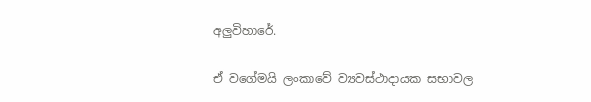අලුවිහාරේ.

ඒ වගේමයි ලංකාවේ ව්‍යවස්ථාදායක සභාවල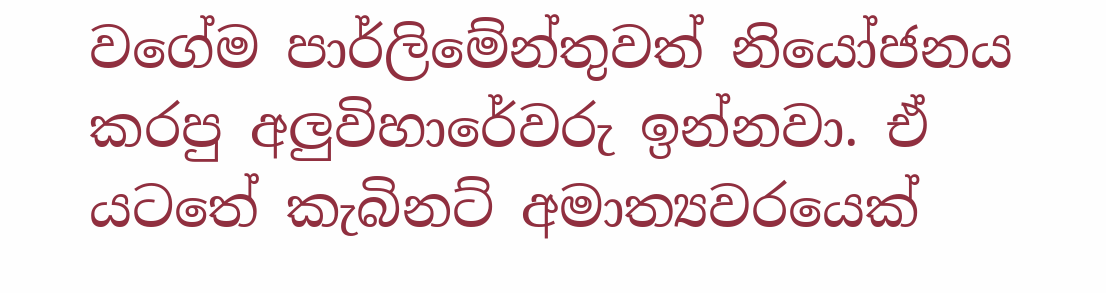වගේම පාර්ලිමේන්තුවත් නියෝජනය කරපු අලුවිහාරේවරු ඉන්නවා. ඒ යටතේ කැබිනට් අමාත්‍යවරයෙක්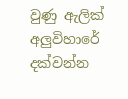වුණු ඇලික් අලුවිහාරේ දක්වන්න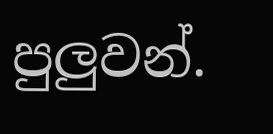පුලුවන්.